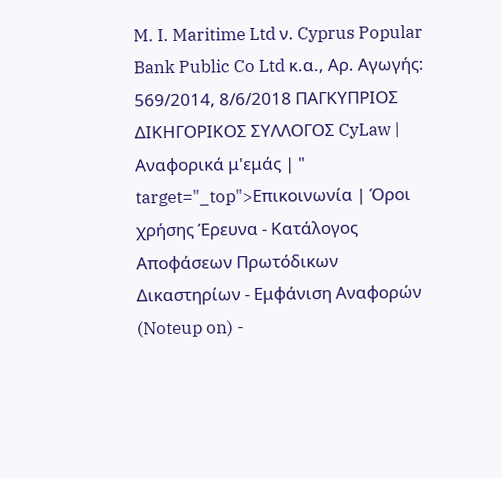M. I. Maritime Ltd ν. Cyprus Popular Bank Public Co Ltd κ.α., Αρ. Αγωγής: 569/2014, 8/6/2018 ΠΑΓΚΥΠΡΙΟΣ ΔΙΚΗΓΟΡΙΚΟΣ ΣΥΛΛΟΓΟΣ CyLaw | Αναφορικά μ'εμάς | " target="_top">Επικοινωνία | Όροι χρήσης Έρευνα - Κατάλογος Αποφάσεων Πρωτόδικων Δικαστηρίων - Εμφάνιση Αναφορών (Noteup on) -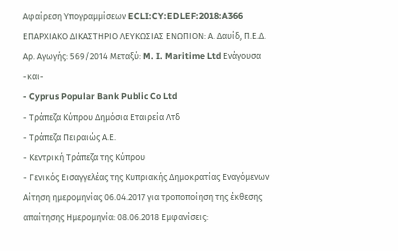Αφαίρεση Υπογραμμίσεων ECLI:CY:EDLEF:2018:A366 ΕΠΑΡΧΙΑΚΟ ΔΙΚΑΣΤΗΡΙΟ ΛΕΥΚΩΣΙΑΣ ΕΝΩΠΙΟΝ: Α. Δαυίδ, Π.Ε.Δ. Αρ. Αγωγής: 569/2014 Μεταξύ: M. I. Maritime Ltd Ενάγουσα -και-
- Cyprus Popular Bank Public Co Ltd
- Τράπεζα Κύπρου Δημόσια Εταιρεία Λτδ
- Τράπεζα Πειραιώς Α.Ε.
- Κεντρική Τράπεζα της Κύπρου
- Γενικός Εισαγγελέας της Κυπριακής Δημοκρατίας Εναγόμενων Αίτηση ημερομηνίας 06.04.2017 για τροποποίηση της έκθεσης απαίτησης Ημερομηνία: 08.06.2018 Εμφανίσεις: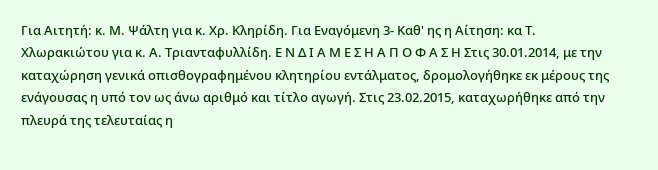Για Αιτητή: κ. Μ. Ψάλτη για κ. Χρ. Κληρίδη. Για Εναγόμενη 3- Καθ' ης η Αίτηση: κα Τ. Χλωρακιώτου για κ. Α. Τριανταφυλλίδη. Ε Ν Δ Ι Α Μ Ε Σ Η Α Π Ο Φ Α Σ Η Στις 30.01.2014, με την καταχώρηση γενικά οπισθογραφημένου κλητηρίου εντάλματος, δρομολογήθηκε εκ μέρους της ενάγουσας η υπό τον ως άνω αριθμό και τίτλο αγωγή. Στις 23.02.2015, καταχωρήθηκε από την πλευρά της τελευταίας η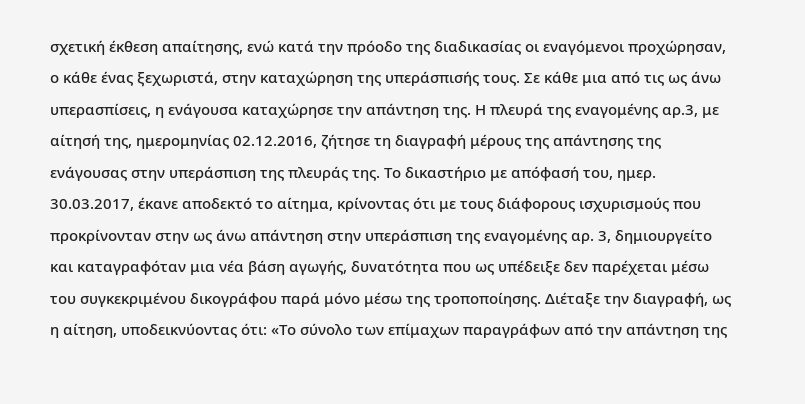σχετική έκθεση απαίτησης, ενώ κατά την πρόοδο της διαδικασίας οι εναγόμενοι προχώρησαν, ο κάθε ένας ξεχωριστά, στην καταχώρηση της υπεράσπισής τους. Σε κάθε μια από τις ως άνω υπερασπίσεις, η ενάγουσα καταχώρησε την απάντηση της. Η πλευρά της εναγομένης αρ.3, με αίτησή της, ημερομηνίας 02.12.2016, ζήτησε τη διαγραφή μέρους της απάντησης της ενάγουσας στην υπεράσπιση της πλευράς της. Το δικαστήριο με απόφασή του, ημερ. 30.03.2017, έκανε αποδεκτό το αίτημα, κρίνοντας ότι με τους διάφορους ισχυρισμούς που προκρίνονταν στην ως άνω απάντηση στην υπεράσπιση της εναγομένης αρ. 3, δημιουργείτο και καταγραφόταν μια νέα βάση αγωγής, δυνατότητα που ως υπέδειξε δεν παρέχεται μέσω του συγκεκριμένου δικογράφου παρά μόνο μέσω της τροποποίησης. Διέταξε την διαγραφή, ως η αίτηση, υποδεικνύοντας ότι: «Το σύνολο των επίμαχων παραγράφων από την απάντηση της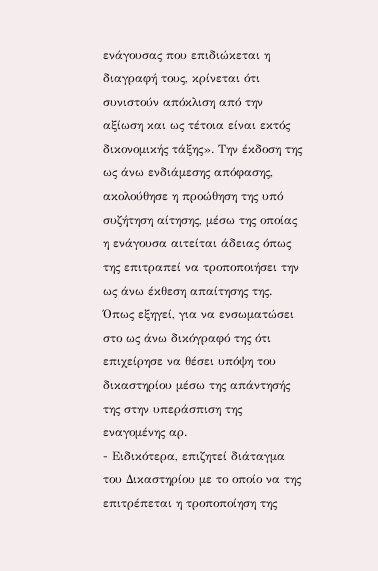ενάγουσας που επιδιώκεται η διαγραφή τους, κρίνεται ότι συνιστούν απόκλιση από την αξίωση και ως τέτοια είναι εκτός δικονομικής τάξης». Την έκδοση της ως άνω ενδιάμεσης απόφασης, ακολούθησε η προώθηση της υπό συζήτηση αίτησης, μέσω της οποίας η ενάγουσα αιτείται άδειας όπως της επιτραπεί να τροποποιήσει την ως άνω έκθεση απαίτησης της. Όπως εξηγεί, για να ενσωματώσει στο ως άνω δικόγραφό της ότι επιχείρησε να θέσει υπόψη του δικαστηρίου μέσω της απάντησής της στην υπεράσπιση της εναγομένης αρ.
- Ειδικότερα, επιζητεί διάταγμα του Δικαστηρίου με το οποίο να της επιτρέπεται η τροποποίηση της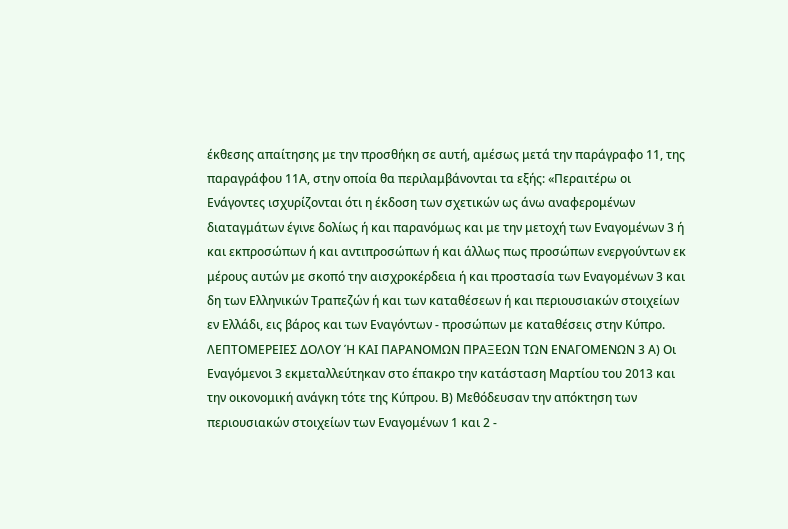έκθεσης απαίτησης με την προσθήκη σε αυτή, αμέσως μετά την παράγραφο 11, της παραγράφου 11Α, στην οποία θα περιλαμβάνονται τα εξής: «Περαιτέρω οι Ενάγοντες ισχυρίζονται ότι η έκδοση των σχετικών ως άνω αναφερομένων διαταγμάτων έγινε δολίως ή και παρανόμως και με την μετοχή των Εναγομένων 3 ή και εκπροσώπων ή και αντιπροσώπων ή και άλλως πως προσώπων ενεργούντων εκ μέρους αυτών με σκοπό την αισχροκέρδεια ή και προστασία των Εναγομένων 3 και δη των Ελληνικών Τραπεζών ή και των καταθέσεων ή και περιουσιακών στοιχείων εν Ελλάδι, εις βάρος και των Εναγόντων - προσώπων με καταθέσεις στην Κύπρο. ΛΕΠΤΟΜΕΡΕΙΕΣ ΔΟΛΟΥ Ή ΚΑΙ ΠΑΡΑΝΟΜΩΝ ΠΡΑΞΕΩΝ ΤΩΝ ΕΝΑΓΟΜΕΝΩΝ 3 Α) Οι Εναγόμενοι 3 εκμεταλλεύτηκαν στο έπακρο την κατάσταση Μαρτίου του 2013 και την οικονομική ανάγκη τότε της Κύπρου. Β) Μεθόδευσαν την απόκτηση των περιουσιακών στοιχείων των Εναγομένων 1 και 2 -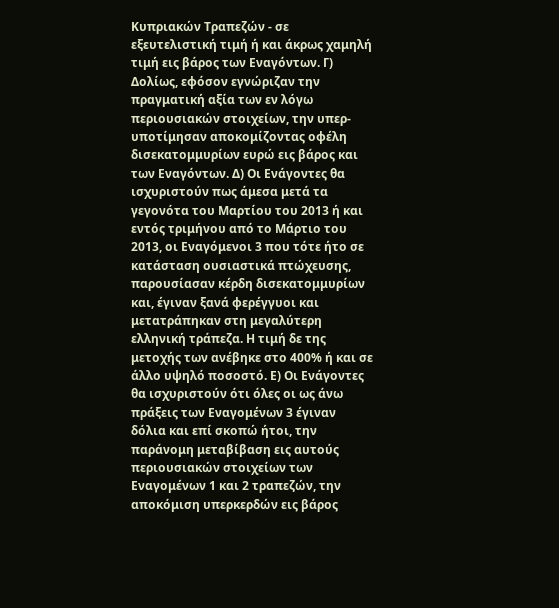Κυπριακών Τραπεζών - σε εξευτελιστική τιμή ή και άκρως χαμηλή τιμή εις βάρος των Εναγόντων. Γ) Δολίως, εφόσον εγνώριζαν την πραγματική αξία των εν λόγω περιουσιακών στοιχείων, την υπερ-υποτίμησαν αποκομίζοντας οφέλη δισεκατομμυρίων ευρώ εις βάρος και των Εναγόντων. Δ) Οι Ενάγοντες θα ισχυριστούν πως άμεσα μετά τα γεγονότα του Μαρτίου του 2013 ή και εντός τριμήνου από το Μάρτιο του 2013, οι Εναγόμενοι 3 που τότε ήτο σε κατάσταση ουσιαστικά πτώχευσης, παρουσίασαν κέρδη δισεκατομμυρίων και, έγιναν ξανά φερέγγυοι και μετατράπηκαν στη μεγαλύτερη ελληνική τράπεζα. Η τιμή δε της μετοχής των ανέβηκε στο 400% ή και σε άλλο υψηλό ποσοστό. Ε) Οι Ενάγοντες θα ισχυριστούν ότι όλες οι ως άνω πράξεις των Εναγομένων 3 έγιναν δόλια και επί σκοπώ ήτοι, την παράνομη μεταβίβαση εις αυτούς περιουσιακών στοιχείων των Εναγομένων 1 και 2 τραπεζών, την αποκόμιση υπερκερδών εις βάρος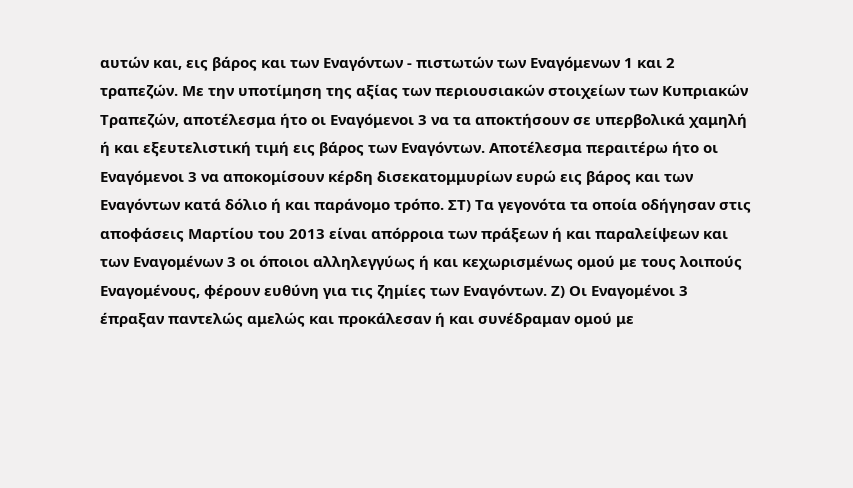αυτών και, εις βάρος και των Εναγόντων - πιστωτών των Εναγόμενων 1 και 2 τραπεζών. Με την υποτίμηση της αξίας των περιουσιακών στοιχείων των Κυπριακών Τραπεζών, αποτέλεσμα ήτο οι Εναγόμενοι 3 να τα αποκτήσουν σε υπερβολικά χαμηλή ή και εξευτελιστική τιμή εις βάρος των Εναγόντων. Αποτέλεσμα περαιτέρω ήτο οι Εναγόμενοι 3 να αποκομίσουν κέρδη δισεκατομμυρίων ευρώ εις βάρος και των Εναγόντων κατά δόλιο ή και παράνομο τρόπο. ΣΤ) Τα γεγονότα τα οποία οδήγησαν στις αποφάσεις Μαρτίου του 2013 είναι απόρροια των πράξεων ή και παραλείψεων και των Εναγομένων 3 οι όποιοι αλληλεγγύως ή και κεχωρισμένως ομού με τους λοιπούς Εναγομένους, φέρουν ευθύνη για τις ζημίες των Εναγόντων. Ζ) Οι Εναγομένοι 3 έπραξαν παντελώς αμελώς και προκάλεσαν ή και συνέδραμαν ομού με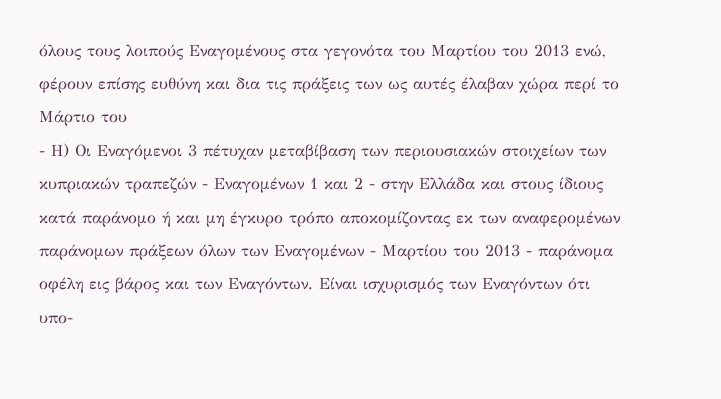όλους τους λοιπούς Εναγομένους στα γεγονότα του Μαρτίου του 2013 ενώ, φέρουν επίσης ευθύνη και δια τις πράξεις των ως αυτές έλαβαν χώρα περί το Μάρτιο του
- Η) Οι Εναγόμενοι 3 πέτυχαν μεταβίβαση των περιουσιακών στοιχείων των κυπριακών τραπεζών - Εναγομένων 1 και 2 - στην Ελλάδα και στους ίδιους κατά παράνομο ή και μη έγκυρο τρόπο αποκομίζοντας εκ των αναφερομένων παράνομων πράξεων όλων των Εναγομένων - Μαρτίου του 2013 - παράνομα οφέλη εις βάρος και των Εναγόντων. Είναι ισχυρισμός των Εναγόντων ότι υπο-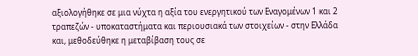αξιολογήθηκε σε μια νύχτα η αξία του ενεργητικού των Εναγομένων 1 και 2 τραπεζών - υποκαταστήματα και περιουσιακά των στοιχείων - στην Ελλάδα και, μεθοδεύθηκε η μεταβίβαση τους σε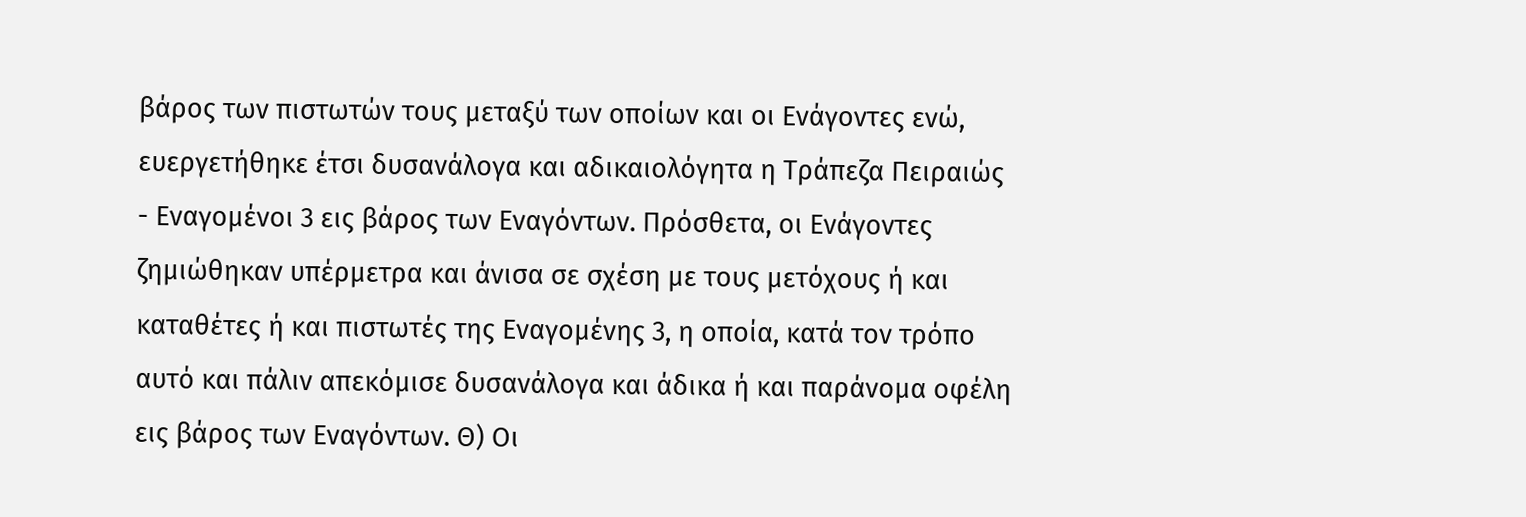βάρος των πιστωτών τους μεταξύ των οποίων και οι Ενάγοντες ενώ, ευεργετήθηκε έτσι δυσανάλογα και αδικαιολόγητα η Τράπεζα Πειραιώς - Εναγομένοι 3 εις βάρος των Εναγόντων. Πρόσθετα, οι Ενάγοντες ζημιώθηκαν υπέρμετρα και άνισα σε σχέση με τους μετόχους ή και καταθέτες ή και πιστωτές της Εναγομένης 3, η οποία, κατά τον τρόπο αυτό και πάλιν απεκόμισε δυσανάλογα και άδικα ή και παράνομα οφέλη εις βάρος των Εναγόντων. Θ) Οι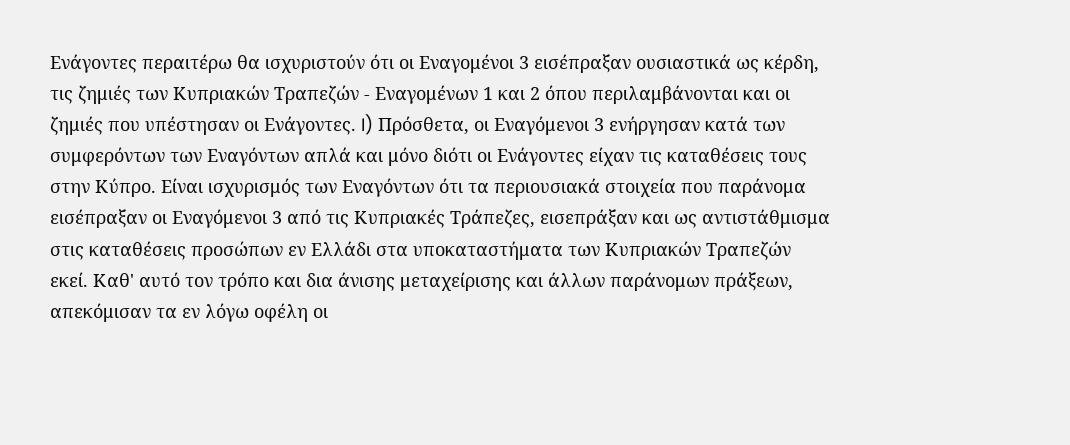Ενάγοντες περαιτέρω θα ισχυριστούν ότι οι Εναγομένοι 3 εισέπραξαν ουσιαστικά ως κέρδη, τις ζημιές των Κυπριακών Τραπεζών - Εναγομένων 1 και 2 όπου περιλαμβάνονται και οι ζημιές που υπέστησαν οι Ενάγοντες. I) Πρόσθετα, οι Εναγόμενοι 3 ενήργησαν κατά των συμφερόντων των Εναγόντων απλά και μόνο διότι οι Ενάγοντες είχαν τις καταθέσεις τους στην Κύπρο. Είναι ισχυρισμός των Εναγόντων ότι τα περιουσιακά στοιχεία που παράνομα εισέπραξαν οι Εναγόμενοι 3 από τις Κυπριακές Τράπεζες, εισεπράξαν και ως αντιστάθμισμα στις καταθέσεις προσώπων εν Ελλάδι στα υποκαταστήματα των Κυπριακών Τραπεζών εκεί. Καθ' αυτό τον τρόπο και δια άνισης μεταχείρισης και άλλων παράνομων πράξεων, απεκόμισαν τα εν λόγω οφέλη οι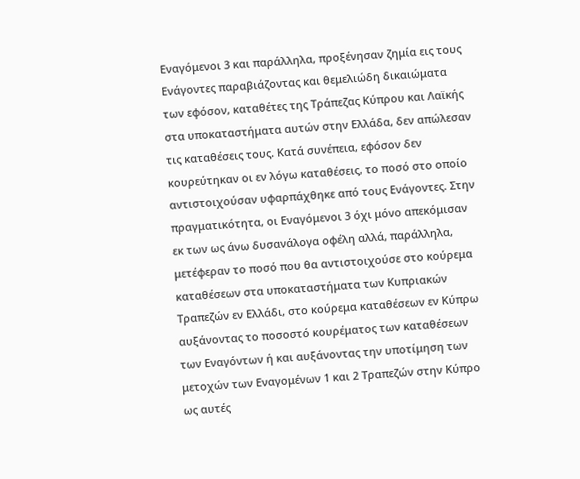Εναγόμενοι 3 και παράλληλα, προξένησαν ζημία εις τους Ενάγοντες παραβιάζοντας και θεμελιώδη δικαιώματα των εφόσον, καταθέτες της Τράπεζας Κύπρου και Λαϊκής στα υποκαταστήματα αυτών στην Ελλάδα, δεν απώλεσαν τις καταθέσεις τους. Κατά συνέπεια, εφόσον δεν κουρεύτηκαν οι εν λόγω καταθέσεις, το ποσό στο οποίο αντιστοιχούσαν υφαρπάχθηκε από τους Ενάγοντες. Στην πραγματικότητα, οι Εναγόμενοι 3 όχι μόνο απεκόμισαν εκ των ως άνω δυσανάλογα οφέλη αλλά, παράλληλα, μετέφεραν το ποσό που θα αντιστοιχούσε στο κούρεμα καταθέσεων στα υποκαταστήματα των Κυπριακών Τραπεζών εν Ελλάδι, στο κούρεμα καταθέσεων εν Κύπρω αυξάνοντας το ποσοστό κουρέματος των καταθέσεων των Εναγόντων ή και αυξάνοντας την υποτίμηση των μετοχών των Εναγομένων 1 και 2 Τραπεζών στην Κύπρο ως αυτές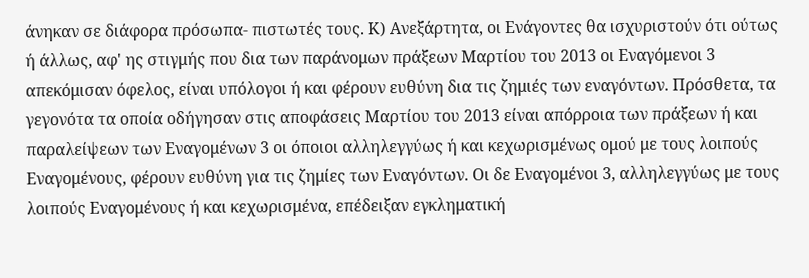άνηκαν σε διάφορα πρόσωπα- πιστωτές τους. Κ) Ανεξάρτητα, οι Ενάγοντες θα ισχυριστούν ότι ούτως ή άλλως, αφ' ης στιγμής που δια των παράνομων πράξεων Μαρτίου του 2013 οι Εναγόμενοι 3 απεκόμισαν όφελος, είναι υπόλογοι ή και φέρουν ευθύνη δια τις ζημιές των εναγόντων. Πρόσθετα, τα γεγονότα τα οποία οδήγησαν στις αποφάσεις Μαρτίου του 2013 είναι απόρροια των πράξεων ή και παραλείψεων των Εναγομένων 3 οι όποιοι αλληλεγγύως ή και κεχωρισμένως ομού με τους λοιπούς Εναγομένους, φέρουν ευθύνη για τις ζημίες των Εναγόντων. Οι δε Εναγομένοι 3, αλληλεγγύως με τους λοιπούς Εναγομένους ή και κεχωρισμένα, επέδειξαν εγκληματική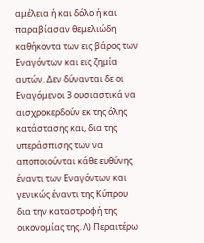αμέλεια ή και δόλο ή και παραβίασαν θεμελιώδη καθήκοντα των εις βάρος των Εναγόντων και εις ζημία αυτών. Δεν δύνανται δε οι Εναγόμενοι 3 ουσιαστικά να αισχροκερδούν εκ της όλης κατάστασης και, δια της υπεράσπισης των να αποποιούνται κάθε ευθύνης έναντι των Εναγόντων και γενικώς έναντι της Κύπρου δια την καταστροφή της οικονομίας της. Λ) Περαιτέρω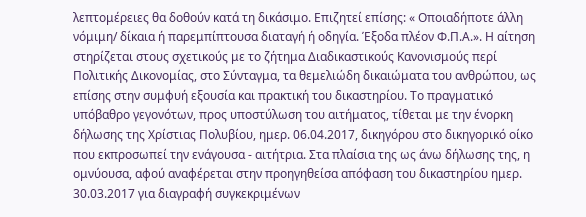λεπτομέρειες θα δοθούν κατά τη δικάσιμο. Επιζητεί επίσης: « Οποιαδήποτε άλλη νόμιμη/ δίκαια ή παρεμπίπτουσα διαταγή ή οδηγία. Έξοδα πλέον Φ.Π.Α.». Η αίτηση στηρίζεται στους σχετικούς με το ζήτημα Διαδικαστικούς Κανονισμούς περί Πολιτικής Δικονομίας, στο Σύνταγμα, τα θεμελιώδη δικαιώματα του ανθρώπου, ως επίσης στην συμφυή εξουσία και πρακτική του δικαστηρίου. Το πραγματικό υπόβαθρο γεγονότων, προς υποστύλωση του αιτήματος, τίθεται με την ένορκη δήλωσης της Χρίστιας Πολυβίου, ημερ. 06.04.2017, δικηγόρου στο δικηγορικό οίκο που εκπροσωπεί την ενάγουσα - αιτήτρια. Στα πλαίσια της ως άνω δήλωσης της, η ομνύουσα, αφού αναφέρεται στην προηγηθείσα απόφαση του δικαστηρίου ημερ. 30.03.2017 για διαγραφή συγκεκριμένων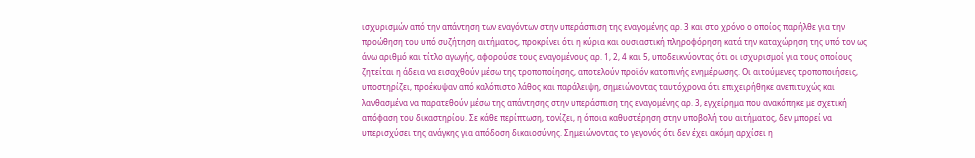ισχυρισμών από την απάντηση των εναγόντων στην υπεράσπιση της εναγομένης αρ. 3 και στο χρόνο ο οποίος παρήλθε για την προώθηση του υπό συζήτηση αιτήματος, προκρίνει ότι η κύρια και ουσιαστική πληροφόρηση κατά την καταχώρηση της υπό τον ως άνω αριθμό και τίτλο αγωγής, αφορούσε τους εναγομένους αρ. 1, 2, 4 και 5, υποδεικνύοντας ότι οι ισχυρισμοί για τους οποίους ζητείται η άδεια να εισαχθούν μέσω της τροποποίησης, αποτελούν προϊόν κατοπινής ενημέρωσης. Οι αιτούμενες τροποποιήσεις, υποστηρίζει, προέκυψαν από καλόπιστο λάθος και παράλειψη, σημειώνοντας ταυτόχρονα ότι επιχειρήθηκε ανεπιτυχώς και λανθασμένα να παρατεθούν μέσω της απάντησης στην υπεράσπιση της εναγομένης αρ. 3, εγχείρημα που ανακόπηκε με σχετική απόφαση του δικαστηρίου. Σε κάθε περίπτωση, τονίζει, η όποια καθυστέρηση στην υποβολή του αιτήματος, δεν μπορεί να υπερισχύσει της ανάγκης για απόδοση δικαιοσύνης. Σημειώνοντας το γεγονός ότι δεν έχει ακόμη αρχίσει η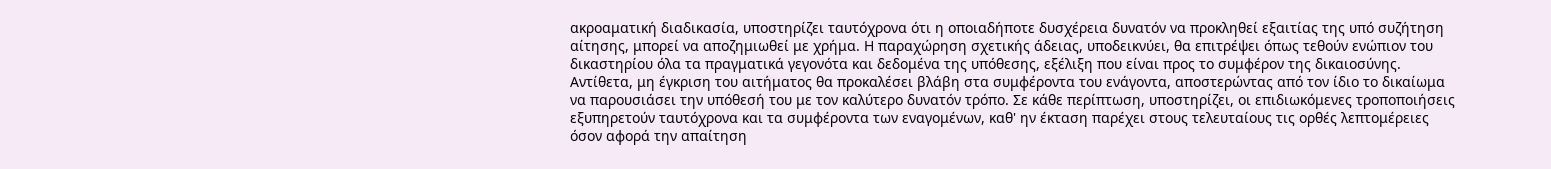ακροαματική διαδικασία, υποστηρίζει ταυτόχρονα ότι η οποιαδήποτε δυσχέρεια δυνατόν να προκληθεί εξαιτίας της υπό συζήτηση αίτησης, μπορεί να αποζημιωθεί με χρήμα. Η παραχώρηση σχετικής άδειας, υποδεικνύει, θα επιτρέψει όπως τεθούν ενώπιον του δικαστηρίου όλα τα πραγματικά γεγονότα και δεδομένα της υπόθεσης, εξέλιξη που είναι προς το συμφέρον της δικαιοσύνης. Αντίθετα, μη έγκριση του αιτήματος θα προκαλέσει βλάβη στα συμφέροντα του ενάγοντα, αποστερώντας από τον ίδιο το δικαίωμα να παρουσιάσει την υπόθεσή του με τον καλύτερο δυνατόν τρόπο. Σε κάθε περίπτωση, υποστηρίζει, οι επιδιωκόμενες τροποποιήσεις εξυπηρετούν ταυτόχρονα και τα συμφέροντα των εναγομένων, καθ' ην έκταση παρέχει στους τελευταίους τις ορθές λεπτομέρειες όσον αφορά την απαίτηση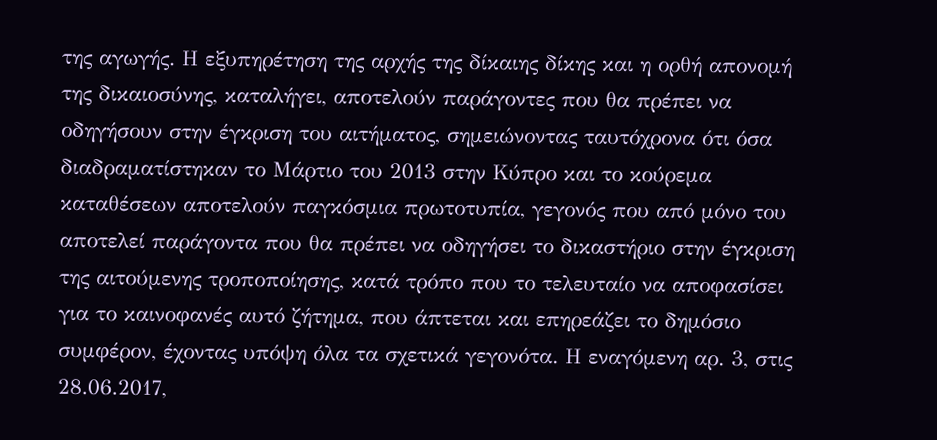της αγωγής. Η εξυπηρέτηση της αρχής της δίκαιης δίκης και η ορθή απονομή της δικαιοσύνης, καταλήγει, αποτελούν παράγοντες που θα πρέπει να οδηγήσουν στην έγκριση του αιτήματος, σημειώνοντας ταυτόχρονα ότι όσα διαδραματίστηκαν το Μάρτιο του 2013 στην Κύπρο και το κούρεμα καταθέσεων αποτελούν παγκόσμια πρωτοτυπία, γεγονός που από μόνο του αποτελεί παράγοντα που θα πρέπει να οδηγήσει το δικαστήριο στην έγκριση της αιτούμενης τροποποίησης, κατά τρόπο που το τελευταίο να αποφασίσει για το καινοφανές αυτό ζήτημα, που άπτεται και επηρεάζει το δημόσιο συμφέρον, έχοντας υπόψη όλα τα σχετικά γεγονότα. Η εναγόμενη αρ. 3, στις 28.06.2017,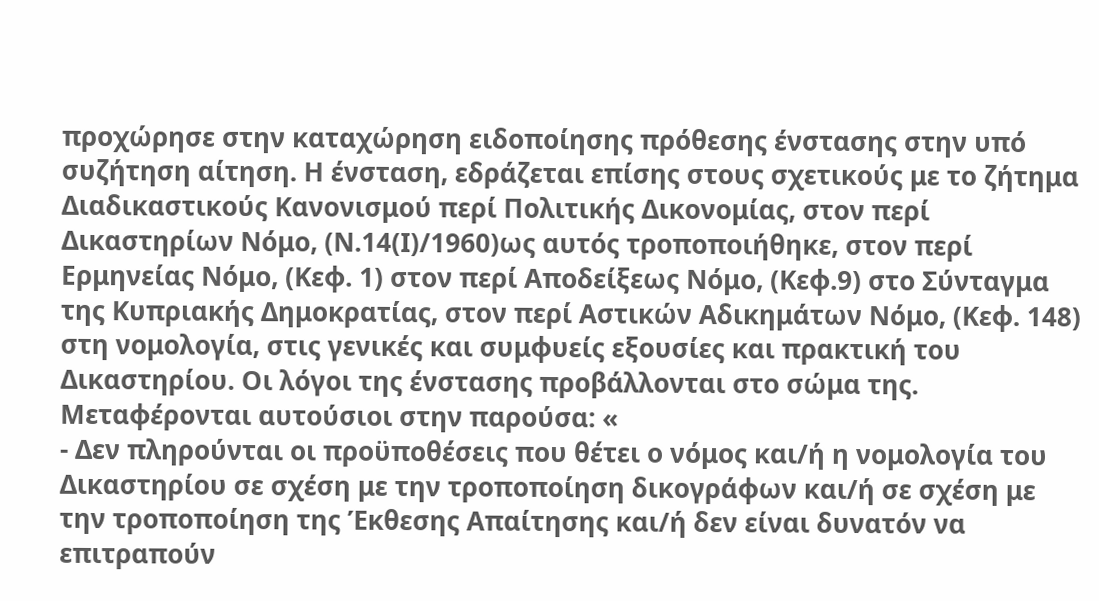προχώρησε στην καταχώρηση ειδοποίησης πρόθεσης ένστασης στην υπό συζήτηση αίτηση. Η ένσταση, εδράζεται επίσης στους σχετικούς με το ζήτημα Διαδικαστικούς Κανονισμού περί Πολιτικής Δικονομίας, στον περί Δικαστηρίων Νόμο, (Ν.14(Ι)/1960)ως αυτός τροποποιήθηκε, στον περί Ερμηνείας Νόμο, (Κεφ. 1) στον περί Αποδείξεως Νόμο, (Κεφ.9) στο Σύνταγμα της Κυπριακής Δημοκρατίας, στον περί Αστικών Αδικημάτων Νόμο, (Κεφ. 148) στη νομολογία, στις γενικές και συμφυείς εξουσίες και πρακτική του Δικαστηρίου. Οι λόγοι της ένστασης προβάλλονται στο σώμα της. Μεταφέρονται αυτούσιοι στην παρούσα: «
- Δεν πληρούνται οι προϋποθέσεις που θέτει ο νόμος και/ή η νομολογία του Δικαστηρίου σε σχέση με την τροποποίηση δικογράφων και/ή σε σχέση με την τροποποίηση της Έκθεσης Απαίτησης και/ή δεν είναι δυνατόν να επιτραπούν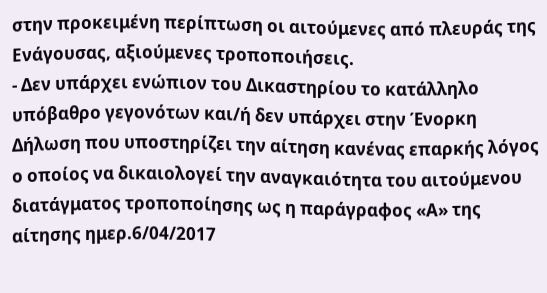στην προκειμένη περίπτωση οι αιτούμενες από πλευράς της Ενάγουσας, αξιούμενες τροποποιήσεις.
- Δεν υπάρχει ενώπιον του Δικαστηρίου το κατάλληλο υπόβαθρο γεγονότων και/ή δεν υπάρχει στην Ένορκη Δήλωση που υποστηρίζει την αίτηση κανένας επαρκής λόγος ο οποίος να δικαιολογεί την αναγκαιότητα του αιτούμενου διατάγματος τροποποίησης ως η παράγραφος «Α» της αίτησης ημερ.6/04/2017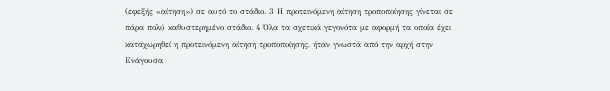(εφεξής «αίτηση») σε αυτό το στάδιο. 3 Η προτεινόμενη αίτηση τροποποίησης γίνεται σε πάρα πολύ καθυστερημένο στάδιο. 4 Όλα τα σχετικά γεγονότα με αφορμή τα οποία έχει καταχωρηθεί η προτεινόμενη αίτηση τροποποίησης, ήταν γνωστά από την αρχή στην Ενάγουσα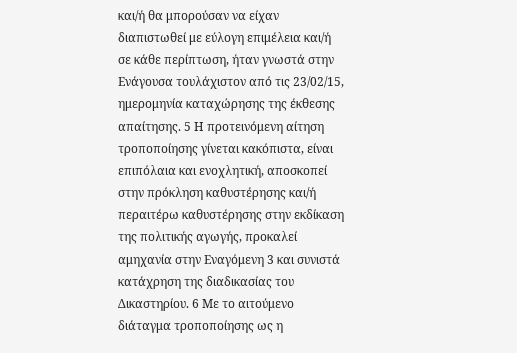και/ή θα μπορούσαν να είχαν διαπιστωθεί με εύλογη επιμέλεια και/ή σε κάθε περίπτωση, ήταν γνωστά στην Ενάγουσα τουλάχιστον από τις 23/02/15, ημερομηνία καταχώρησης της έκθεσης απαίτησης. 5 Η προτεινόμενη αίτηση τροποποίησης γίνεται κακόπιστα, είναι επιπόλαια και ενοχλητική, αποσκοπεί στην πρόκληση καθυστέρησης και/ή περαιτέρω καθυστέρησης στην εκδίκαση της πολιτικής αγωγής, προκαλεί αμηχανία στην Εναγόμενη 3 και συνιστά κατάχρηση της διαδικασίας του Δικαστηρίου. 6 Με το αιτούμενο διάταγμα τροποποίησης ως η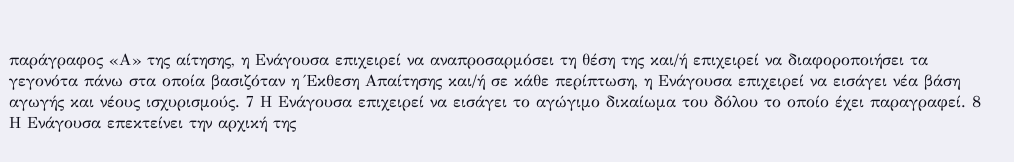παράγραφος «Α» της αίτησης, η Ενάγουσα επιχειρεί να αναπροσαρμόσει τη θέση της και/ή επιχειρεί να διαφοροποιήσει τα γεγονότα πάνω στα οποία βασιζόταν η Έκθεση Απαίτησης και/ή σε κάθε περίπτωση, η Ενάγουσα επιχειρεί να εισάγει νέα βάση αγωγής και νέους ισχυρισμούς. 7 Η Ενάγουσα επιχειρεί να εισάγει το αγώγιμο δικαίωμα του δόλου το οποίο έχει παραγραφεί. 8 Η Ενάγουσα επεκτείνει την αρχική της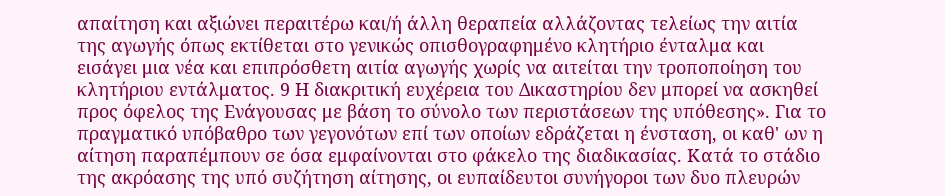απαίτηση και αξιώνει περαιτέρω και/ή άλλη θεραπεία αλλάζοντας τελείως την αιτία της αγωγής όπως εκτίθεται στο γενικώς οπισθογραφημένο κλητήριο ένταλμα και εισάγει μια νέα και επιπρόσθετη αιτία αγωγής χωρίς να αιτείται την τροποποίηση του κλητήριου εντάλματος. 9 Η διακριτική ευχέρεια του Δικαστηρίου δεν μπορεί να ασκηθεί προς όφελος της Ενάγουσας με βάση το σύνολο των περιστάσεων της υπόθεσης». Για το πραγματικό υπόβαθρο των γεγονότων επί των οποίων εδράζεται η ένσταση, οι καθ' ων η αίτηση παραπέμπουν σε όσα εμφαίνονται στο φάκελο της διαδικασίας. Κατά το στάδιο της ακρόασης της υπό συζήτηση αίτησης, οι ευπαίδευτοι συνήγοροι των δυο πλευρών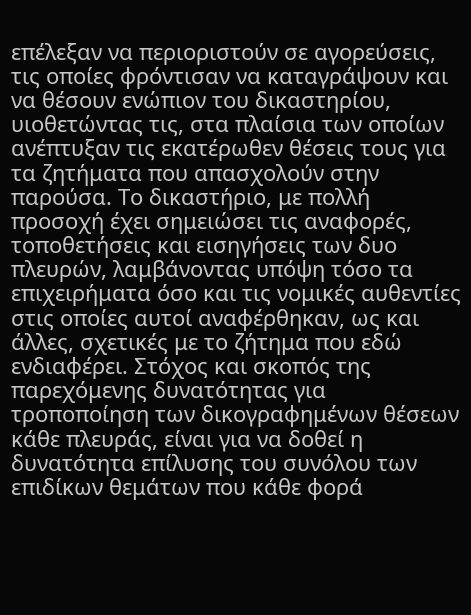επέλεξαν να περιοριστούν σε αγορεύσεις, τις οποίες φρόντισαν να καταγράψουν και να θέσουν ενώπιον του δικαστηρίου, υιοθετώντας τις, στα πλαίσια των οποίων ανέπτυξαν τις εκατέρωθεν θέσεις τους για τα ζητήματα που απασχολούν στην παρούσα. Το δικαστήριο, με πολλή προσοχή έχει σημειώσει τις αναφορές, τοποθετήσεις και εισηγήσεις των δυο πλευρών, λαμβάνοντας υπόψη τόσο τα επιχειρήματα όσο και τις νομικές αυθεντίες στις οποίες αυτοί αναφέρθηκαν, ως και άλλες, σχετικές με το ζήτημα που εδώ ενδιαφέρει. Στόχος και σκοπός της παρεχόμενης δυνατότητας για τροποποίηση των δικογραφημένων θέσεων κάθε πλευράς, είναι για να δοθεί η δυνατότητα επίλυσης του συνόλου των επιδίκων θεμάτων που κάθε φορά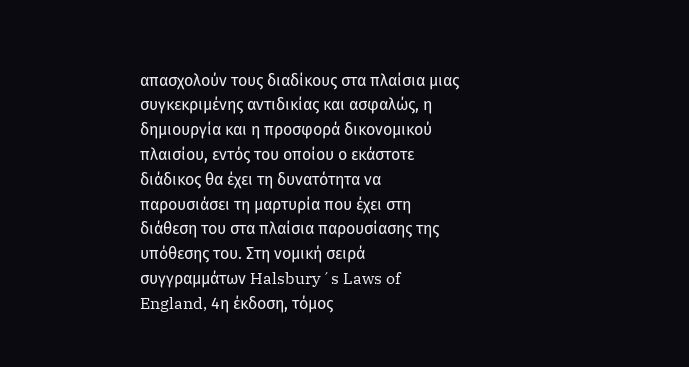απασχολούν τους διαδίκους στα πλαίσια μιας συγκεκριμένης αντιδικίας και ασφαλώς, η δημιουργία και η προσφορά δικονομικού πλαισίου, εντός του οποίου ο εκάστοτε διάδικος θα έχει τη δυνατότητα να παρουσιάσει τη μαρτυρία που έχει στη διάθεση του στα πλαίσια παρουσίασης της υπόθεσης του. Στη νομική σειρά συγγραμμάτων Halsbury´s Laws of England, 4η έκδοση, τόμος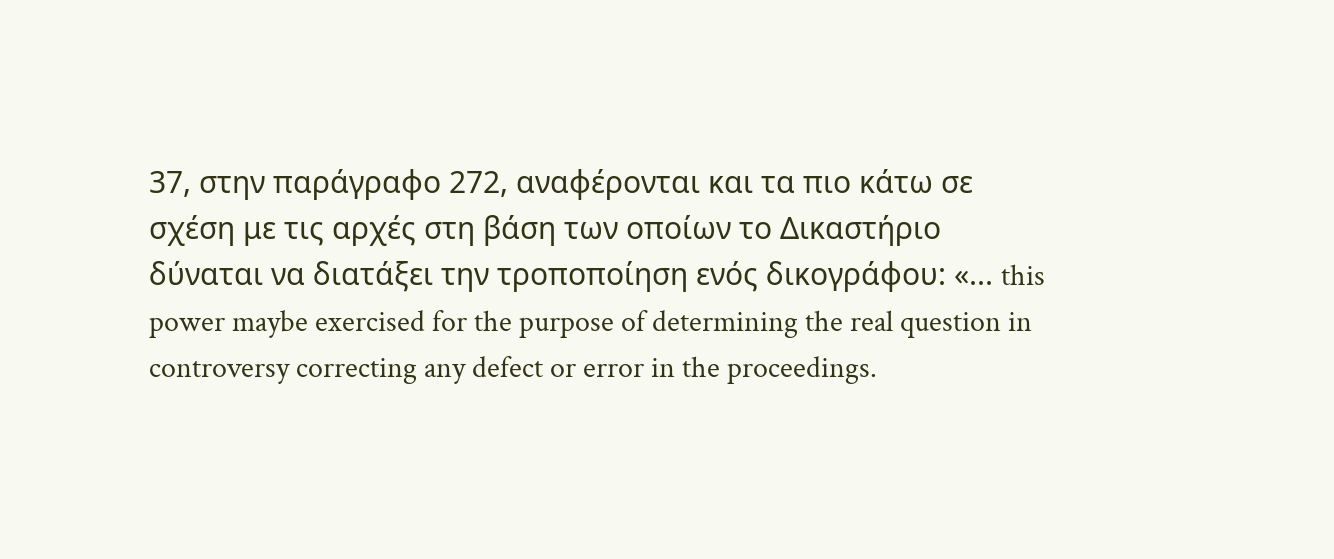37, στην παράγραφο 272, αναφέρονται και τα πιο κάτω σε σχέση με τις αρχές στη βάση των οποίων το Δικαστήριο δύναται να διατάξει την τροποποίηση ενός δικογράφου: «... this power maybe exercised for the purpose of determining the real question in controversy correcting any defect or error in the proceedings.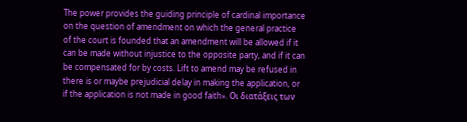The power provides the guiding principle of cardinal importance on the question of amendment on which the general practice of the court is founded that an amendment will be allowed if it can be made without injustice to the opposite party, and if it can be compensated for by costs. Lift to amend may be refused in there is or maybe prejudicial delay in making the application, or if the application is not made in good faith». Οι διατάξεις των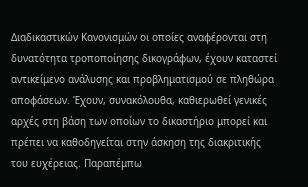Διαδικαστικών Κανονισμών οι οποίες αναφέρονται στη δυνατότητα τροποποίησης δικογράφων, έχουν καταστεί αντικείμενο ανάλυσης και προβληματισμού σε πληθώρα αποφάσεων. Έχουν, συνακόλουθα, καθιερωθεί γενικές αρχές στη βάση των οποίων το δικαστήριο μπορεί και πρέπει να καθοδηγείται στην άσκηση της διακριτικής του ευχέρειας. Παραπέμπω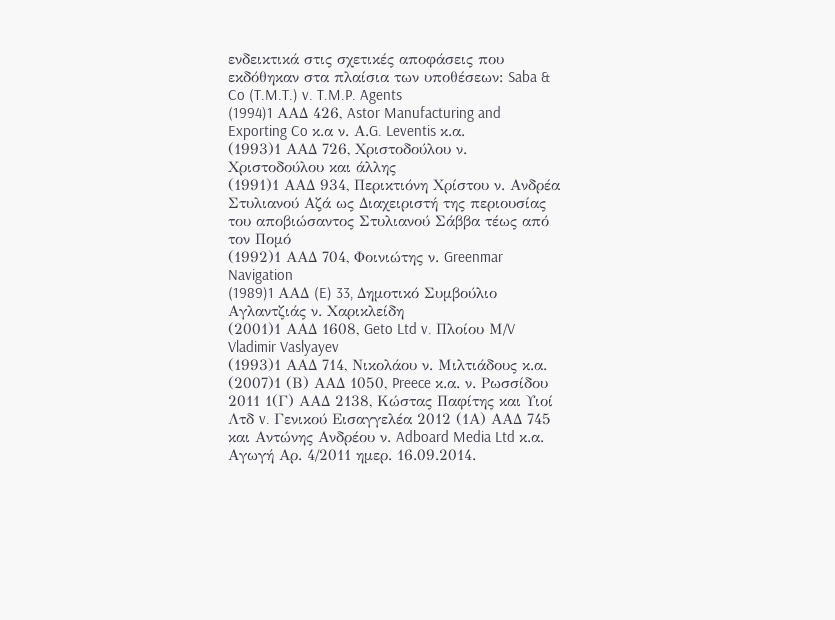ενδεικτικά στις σχετικές αποφάσεις που εκδόθηκαν στα πλαίσια των υποθέσεων: Saba & Co (T.M.T.) v. T.M.P. Agents
(1994)1 AAΔ 426, Astor Manufacturing and Exporting Co κ.α ν. Α.G. Leventis κ.α.
(1993)1 ΑΑΔ 726, Χριστοδούλου ν. Χριστοδούλου και άλλης
(1991)1 ΑΑΔ 934, Περικτιόνη Χρίστου ν. Ανδρέα Στυλιανού Αζά ως Διαχειριστή της περιουσίας του αποβιώσαντος Στυλιανού Σάββα τέως από τον Πομό
(1992)1 ΑΑΔ 704, Φοινιώτης ν. Greenmar Navigation
(1989)1 AAΔ (E) 33, Δημοτικό Συμβούλιο Αγλαντζιάς ν. Χαρικλείδη
(2001)1 ΑΑΔ 1608, Geto Ltd v. Πλοίου Μ/V Vladimir Vaslyayev
(1993)1 ΑΑΔ 714, Νικολάου ν. Μιλτιάδους κ.α.
(2007)1 (Β) ΑΑΔ 1050, Preece κ.α. ν. Ρωσσίδου 2011 1(Γ) ΑΑΔ 2138, Κώστας Παφίτης και Υιοί Λτδ v. Γενικού Εισαγγελέα 2012 (1Α) ΑΑΔ 745 και Αντώνης Ανδρέου ν. Adboard Media Ltd κ.α. Αγωγή Αρ. 4/2011 ημερ. 16.09.2014.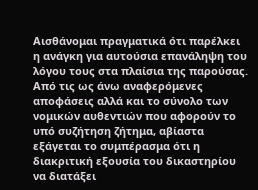Αισθάνομαι πραγματικά ότι παρέλκει η ανάγκη για αυτούσια επανάληψη του λόγου τους στα πλαίσια της παρούσας. Από τις ως άνω αναφερόμενες αποφάσεις αλλά και το σύνολο των νομικών αυθεντιών που αφορούν το υπό συζήτηση ζήτημα, αβίαστα εξάγεται το συμπέρασμα ότι η διακριτική εξουσία του δικαστηρίου να διατάξει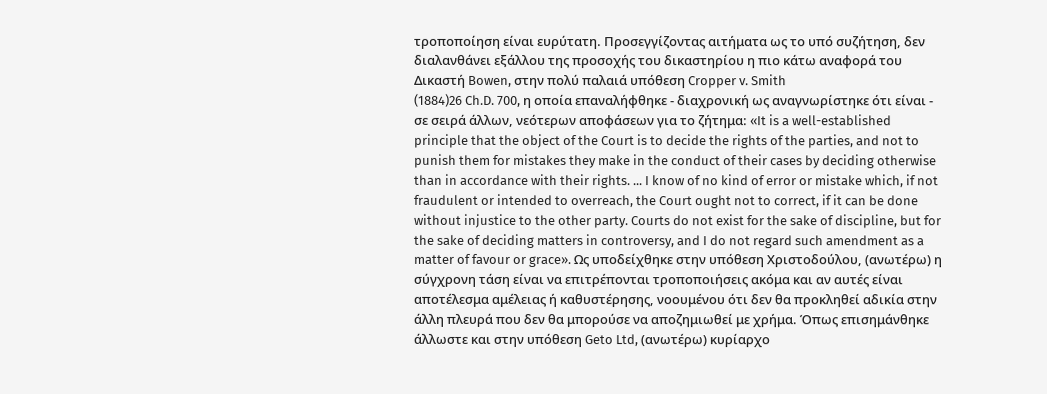τροποποίηση είναι ευρύτατη. Προσεγγίζοντας αιτήματα ως το υπό συζήτηση, δεν διαλανθάνει εξάλλου της προσοχής του δικαστηρίου η πιο κάτω αναφορά του Δικαστή Bowen, στην πολύ παλαιά υπόθεση Cropper v. Smith
(1884)26 Ch.D. 700, η οποία επαναλήφθηκε - διαχρονική ως αναγνωρίστηκε ότι είναι - σε σειρά άλλων, νεότερων αποφάσεων για το ζήτημα: «It is a well-established principle that the object of the Court is to decide the rights of the parties, and not to punish them for mistakes they make in the conduct of their cases by deciding otherwise than in accordance with their rights. ... I know of no kind of error or mistake which, if not fraudulent or intended to overreach, the Court ought not to correct, if it can be done without injustice to the other party. Courts do not exist for the sake of discipline, but for the sake of deciding matters in controversy, and I do not regard such amendment as a matter of favour or grace». Ως υποδείχθηκε στην υπόθεση Χριστοδούλου, (ανωτέρω) η σύγχρονη τάση είναι να επιτρέπονται τροποποιήσεις ακόμα και αν αυτές είναι αποτέλεσμα αμέλειας ή καθυστέρησης, νοουμένου ότι δεν θα προκληθεί αδικία στην άλλη πλευρά που δεν θα μπορούσε να αποζημιωθεί με χρήμα. Όπως επισημάνθηκε άλλωστε και στην υπόθεση Geto Ltd, (ανωτέρω) κυρίαρχο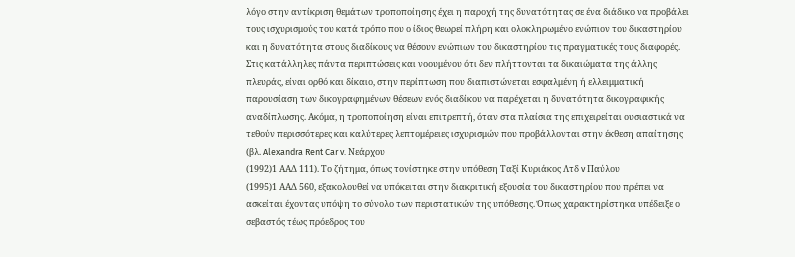λόγο στην αντίκριση θεμάτων τροποποίησης έχει η παροχή της δυνατότητας σε ένα διάδικο να προβάλει τους ισχυρισμούς του κατά τρόπο που ο ίδιος θεωρεί πλήρη και ολοκληρωμένο ενώπιον του δικαστηρίου και η δυνατότητα στους διαδίκους να θέσουν ενώπιων του δικαστηρίου τις πραγματικές τους διαφορές. Στις κατάλληλες πάντα περιπτώσεις και νοουμένου ότι δεν πλήττονται τα δικαιώματα της άλλης πλευράς, είναι ορθό και δίκαιο, στην περίπτωση που διαπιστώνεται εσφαλμένη ή ελλειμματική παρουσίαση των δικογραφημένων θέσεων ενός διαδίκου να παρέχεται η δυνατότητα δικογραφικής αναδίπλωσης. Ακόμα, η τροποποίηση είναι επιτρεπτή, όταν στα πλαίσια της επιχειρείται ουσιαστικά να τεθούν περισσότερες και καλύτερες λεπτομέρειες ισχυρισμών που προβάλλονται στην έκθεση απαίτησης (βλ. Alexandra Rent Car v. Νεάρχου
(1992)1 ΑΑΔ 111). Το ζήτημα, όπως τονίστηκε στην υπόθεση Ταξί Κυριάκος Λτδ v Παύλου
(1995)1 ΑΑΔ 560, εξακολουθεί να υπόκειται στην διακριτική εξουσία του δικαστηρίου που πρέπει να ασκείται έχοντας υπόψη το σύνολο των περιστατικών της υπόθεσης. Όπως χαρακτηρίστηκα υπέδειξε ο σεβαστός τέως πρόεδρος του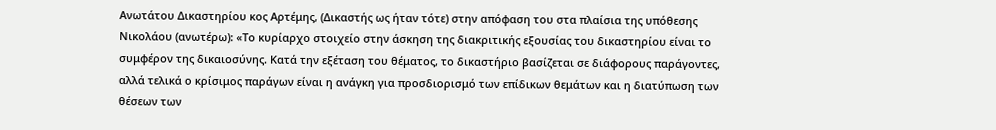Ανωτάτου Δικαστηρίου κος Αρτέμης, (Δικαστής ως ήταν τότε) στην απόφαση του στα πλαίσια της υπόθεσης Νικολάου (ανωτέρω): «Το κυρίαρχο στοιχείο στην άσκηση της διακριτικής εξουσίας του δικαστηρίου είναι το συμφέρον της δικαιοσύνης. Κατά την εξέταση του θέματος, το δικαστήριο βασίζεται σε διάφορους παράγοντες, αλλά τελικά ο κρίσιμος παράγων είναι η ανάγκη για προσδιορισμό των επίδικων θεμάτων και η διατύπωση των θέσεων των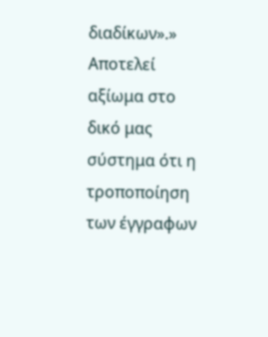διαδίκων».» Αποτελεί αξίωμα στο δικό μας σύστημα ότι η τροποποίηση των έγγραφων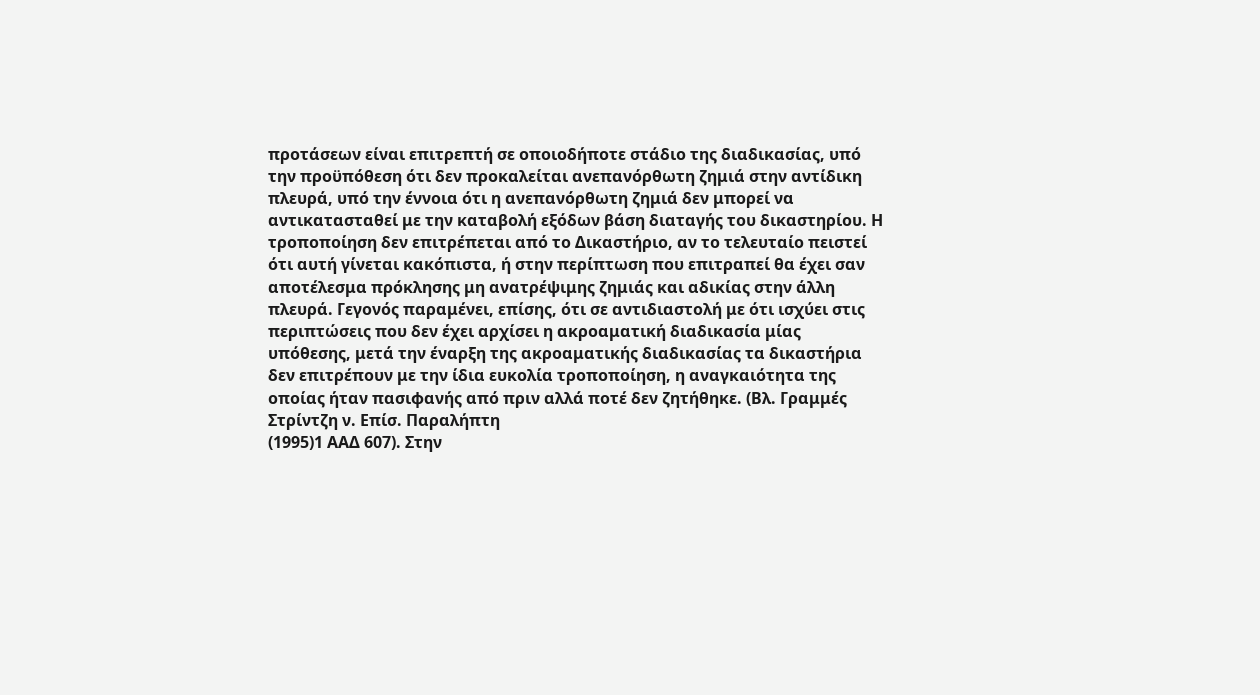προτάσεων είναι επιτρεπτή σε οποιοδήποτε στάδιο της διαδικασίας, υπό την προϋπόθεση ότι δεν προκαλείται ανεπανόρθωτη ζημιά στην αντίδικη πλευρά, υπό την έννοια ότι η ανεπανόρθωτη ζημιά δεν μπορεί να αντικατασταθεί με την καταβολή εξόδων βάση διαταγής του δικαστηρίου. Η τροποποίηση δεν επιτρέπεται από το Δικαστήριο, αν το τελευταίο πειστεί ότι αυτή γίνεται κακόπιστα, ή στην περίπτωση που επιτραπεί θα έχει σαν αποτέλεσμα πρόκλησης μη ανατρέψιμης ζημιάς και αδικίας στην άλλη πλευρά. Γεγονός παραμένει, επίσης, ότι σε αντιδιαστολή με ότι ισχύει στις περιπτώσεις που δεν έχει αρχίσει η ακροαματική διαδικασία μίας υπόθεσης, μετά την έναρξη της ακροαματικής διαδικασίας τα δικαστήρια δεν επιτρέπουν με την ίδια ευκολία τροποποίηση, η αναγκαιότητα της οποίας ήταν πασιφανής από πριν αλλά ποτέ δεν ζητήθηκε. (Βλ. Γραμμές Στρίντζη ν. Επίσ. Παραλήπτη
(1995)1 ΑΑΔ 607). Στην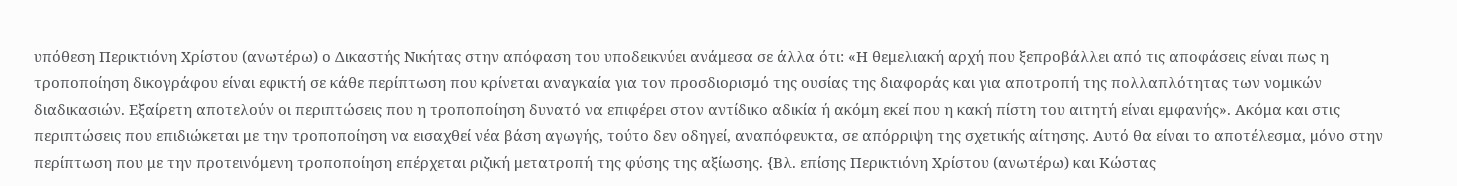υπόθεση Περικτιόνη Χρίστου (ανωτέρω) ο Δικαστής Νικήτας στην απόφαση του υποδεικνύει ανάμεσα σε άλλα ότι: «Η θεμελιακή αρχή που ξεπροβάλλει από τις αποφάσεις είναι πως η τροποποίηση δικογράφου είναι εφικτή σε κάθε περίπτωση που κρίνεται αναγκαία για τον προσδιορισμό της ουσίας της διαφοράς και για αποτροπή της πολλαπλότητας των νομικών διαδικασιών. Εξαίρετη αποτελούν οι περιπτώσεις που η τροποποίηση δυνατό να επιφέρει στον αντίδικο αδικία ή ακόμη εκεί που η κακή πίστη του αιτητή είναι εμφανής». Ακόμα και στις περιπτώσεις που επιδιώκεται με την τροποποίηση να εισαχθεί νέα βάση αγωγής, τούτο δεν οδηγεί, αναπόφευκτα, σε απόρριψη της σχετικής αίτησης. Αυτό θα είναι το αποτέλεσμα, μόνο στην περίπτωση που με την προτεινόμενη τροποποίηση επέρχεται ριζική μετατροπή της φύσης της αξίωσης. {Βλ. επίσης Περικτιόνη Χρίστου (ανωτέρω) και Κώστας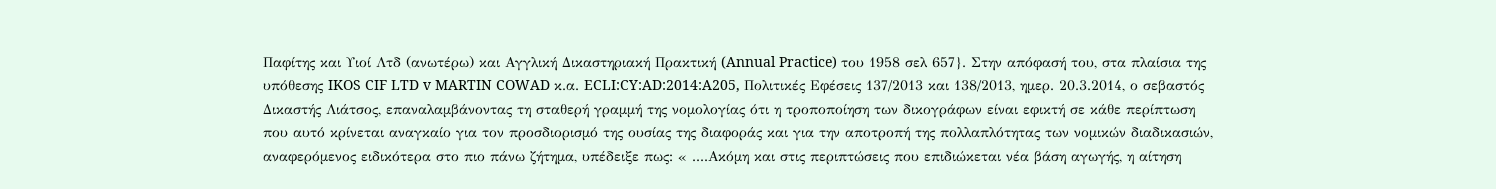Παφίτης και Υιοί Λτδ (ανωτέρω) και Αγγλική Δικαστηριακή Πρακτική (Annual Practice) του 1958 σελ 657}. Στην απόφασή του, στα πλαίσια της υπόθεσης IKOS CIF LTD v MARTIN COWAD κ.α. ECLI:CY:AD:2014:A205, Πολιτικές Εφέσεις 137/2013 και 138/2013, ημερ. 20.3.2014, ο σεβαστός Δικαστής Λιάτσος, επαναλαμβάνοντας τη σταθερή γραμμή της νομολογίας ότι η τροποποίηση των δικογράφων είναι εφικτή σε κάθε περίπτωση που αυτό κρίνεται αναγκαίο για τον προσδιορισμό της ουσίας της διαφοράς και για την αποτροπή της πολλαπλότητας των νομικών διαδικασιών, αναφερόμενος ειδικότερα στο πιο πάνω ζήτημα, υπέδειξε πως: « ....Ακόμη και στις περιπτώσεις που επιδιώκεται νέα βάση αγωγής, η αίτηση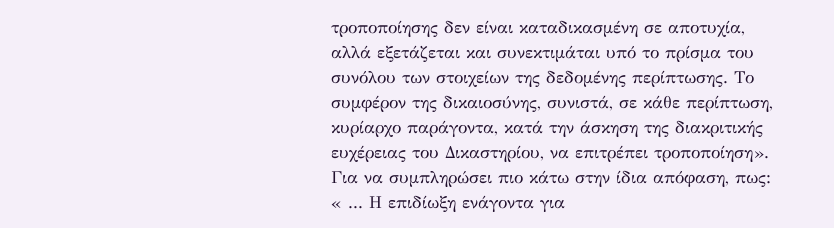τροποποίησης δεν είναι καταδικασμένη σε αποτυχία, αλλά εξετάζεται και συνεκτιμάται υπό το πρίσμα του συνόλου των στοιχείων της δεδομένης περίπτωσης. Το συμφέρον της δικαιοσύνης, συνιστά, σε κάθε περίπτωση, κυρίαρχο παράγοντα, κατά την άσκηση της διακριτικής ευχέρειας του Δικαστηρίου, να επιτρέπει τροποποίηση». Για να συμπληρώσει πιο κάτω στην ίδια απόφαση, πως: « ... Η επιδίωξη ενάγοντα για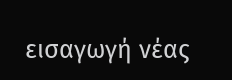εισαγωγή νέας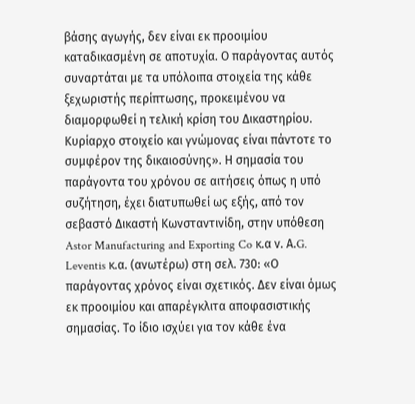βάσης αγωγής, δεν είναι εκ προοιμίου καταδικασμένη σε αποτυχία. Ο παράγοντας αυτός συναρτάται με τα υπόλοιπα στοιχεία της κάθε ξεχωριστής περίπτωσης, προκειμένου να διαμορφωθεί η τελική κρίση του Δικαστηρίου. Κυρίαρχο στοιχείο και γνώμονας είναι πάντοτε το συμφέρον της δικαιοσύνης». Η σημασία του παράγοντα του χρόνου σε αιτήσεις όπως η υπό συζήτηση, έχει διατυπωθεί ως εξής, από τον σεβαστό Δικαστή Κωνσταντινίδη, στην υπόθεση Astor Manufacturing and Exporting Co κ.α ν. Α.G. Leventis κ.α. (ανωτέρω) στη σελ. 730: «Ο παράγοντας χρόνος είναι σχετικός. Δεν είναι όμως εκ προοιμίου και απαρέγκλιτα αποφασιστικής σημασίας. Το ίδιο ισχύει για τον κάθε ένα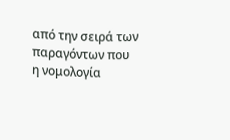από την σειρά των παραγόντων που η νομολογία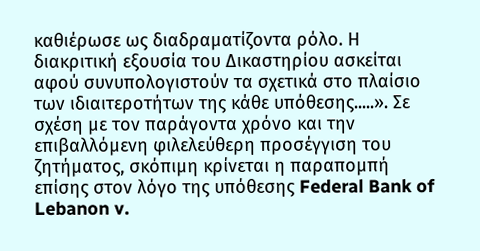καθιέρωσε ως διαδραματίζοντα ρόλο. Η διακριτική εξουσία του Δικαστηρίου ασκείται αφού συνυπολογιστούν τα σχετικά στο πλαίσιο των ιδιαιτεροτήτων της κάθε υπόθεσης.....». Σε σχέση με τον παράγοντα χρόνο και την επιβαλλόμενη φιλελεύθερη προσέγγιση του ζητήματος, σκόπιμη κρίνεται η παραπομπή επίσης στον λόγο της υπόθεσης Federal Bank of Lebanon v.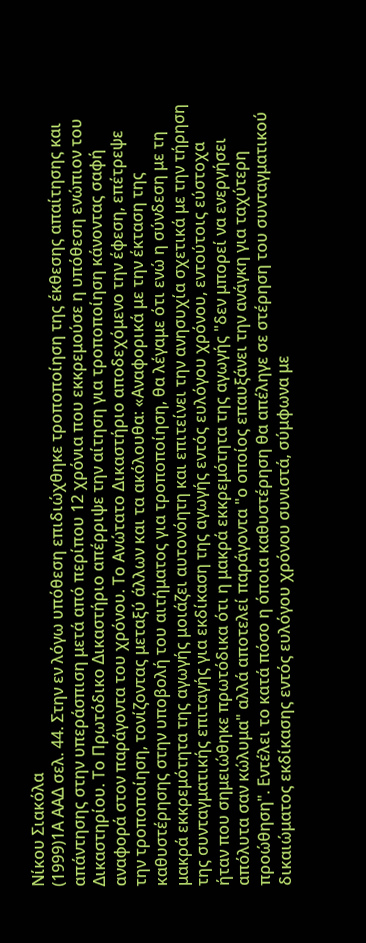Νίκου Σιακόλα
(1999)1Α ΑΑΔ σελ. 44. Στην εν λόγω υπόθεση επιδιώχθηκε τροποποίηση της έκθεσης απαίτησης και απάντησης στην υπεράσπιση μετά από περίπου 12 χρόνια που εκκρεμούσε η υπόθεση ενώπιον του Δικαστηρίου. Το Πρωτόδικο Δικαστήριο απέρριψε την αίτηση για τροποποίηση κάνοντας σαφή αναφορά στον παράγοντα του χρόνου. Το Ανώτατο Δικαστήριο αποδεχόμενο την έφεση, επέτρεψε την τροποποίηση, τονίζοντας μεταξύ άλλων και τα ακόλουθα: «Αναφορικά με την έκταση της καθυστέρησης στην υποβολή του αιτήματος για τροποποίηση, θα λέγαμε ότι ενώ η σύνδεση με τη μακρά εκκρεμότητα της αγωγής μοιάζει αυτονόητη και επιτείνει την ανησυχία σχετικά με την τήρηση της συνταγματικής επιταγής για εκδίκαση της αγωγής εντός ευλόγου χρόνου, εντούτοις εύστοχα ήταν που σημειώθηκε πρωτόδικα ότι η μακρά εκκρεμότητα της αγωγής "δεν μπορεί να ενεργήσει απόλυτα σαν κώλυμα" αλλά αποτελεί παράγοντα "ο οποίος επαυξάνει την ανάγκη για ταχύτερη προώθηση". Εντέλει το κατά πόσο η όποια καθυστέρηση θα απέληγε σε στέρηση του συνταγματικού δικαιώματος εκδίκασης εντός ευλόγου χρόνου συνιστά, σύμφωνα με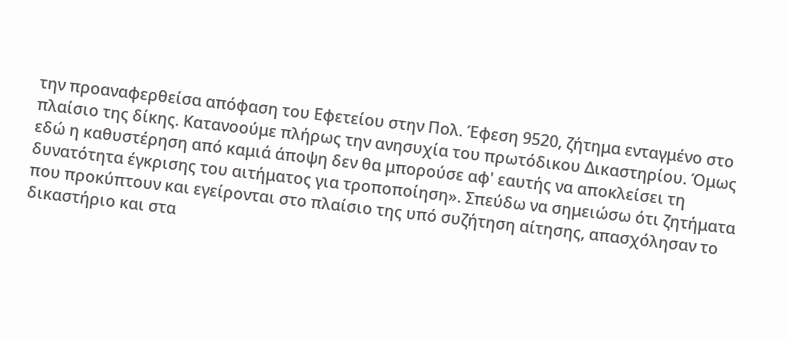την προαναφερθείσα απόφαση του Εφετείου στην Πολ. Έφεση 9520, ζήτημα ενταγμένο στο πλαίσιο της δίκης. Κατανοούμε πλήρως την ανησυχία του πρωτόδικου Δικαστηρίου. Όμως εδώ η καθυστέρηση από καμιά άποψη δεν θα μπορούσε αφ' εαυτής να αποκλείσει τη δυνατότητα έγκρισης του αιτήματος για τροποποίηση». Σπεύδω να σημειώσω ότι ζητήματα που προκύπτουν και εγείρονται στο πλαίσιο της υπό συζήτηση αίτησης, απασχόλησαν το δικαστήριο και στα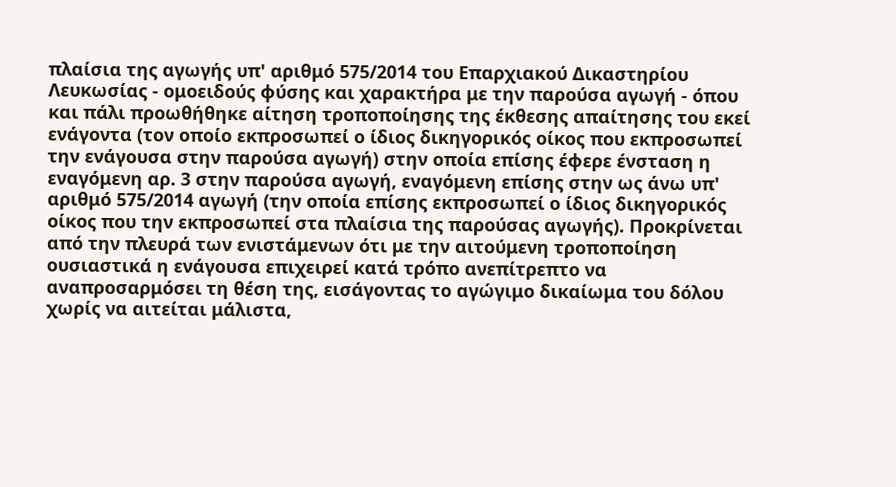πλαίσια της αγωγής υπ' αριθμό 575/2014 του Επαρχιακού Δικαστηρίου Λευκωσίας - ομοειδούς φύσης και χαρακτήρα με την παρούσα αγωγή - όπου και πάλι προωθήθηκε αίτηση τροποποίησης της έκθεσης απαίτησης του εκεί ενάγοντα (τον οποίο εκπροσωπεί ο ίδιος δικηγορικός οίκος που εκπροσωπεί την ενάγουσα στην παρούσα αγωγή) στην οποία επίσης έφερε ένσταση η εναγόμενη αρ. 3 στην παρούσα αγωγή, εναγόμενη επίσης στην ως άνω υπ' αριθμό 575/2014 αγωγή (την οποία επίσης εκπροσωπεί ο ίδιος δικηγορικός οίκος που την εκπροσωπεί στα πλαίσια της παρούσας αγωγής). Προκρίνεται από την πλευρά των ενιστάμενων ότι με την αιτούμενη τροποποίηση ουσιαστικά η ενάγουσα επιχειρεί κατά τρόπο ανεπίτρεπτο να αναπροσαρμόσει τη θέση της, εισάγοντας το αγώγιμο δικαίωμα του δόλου χωρίς να αιτείται μάλιστα,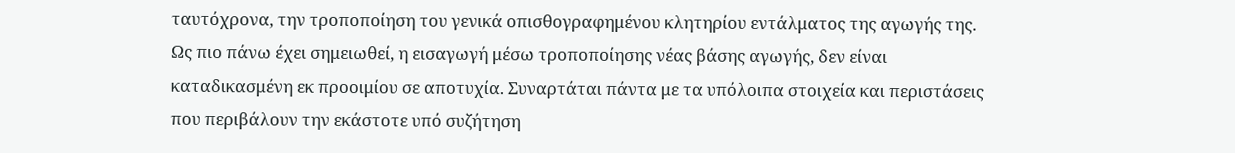ταυτόχρονα, την τροποποίηση του γενικά οπισθογραφημένου κλητηρίου εντάλματος της αγωγής της. Ως πιο πάνω έχει σημειωθεί, η εισαγωγή μέσω τροποποίησης νέας βάσης αγωγής, δεν είναι καταδικασμένη εκ προοιμίου σε αποτυχία. Συναρτάται πάντα με τα υπόλοιπα στοιχεία και περιστάσεις που περιβάλουν την εκάστοτε υπό συζήτηση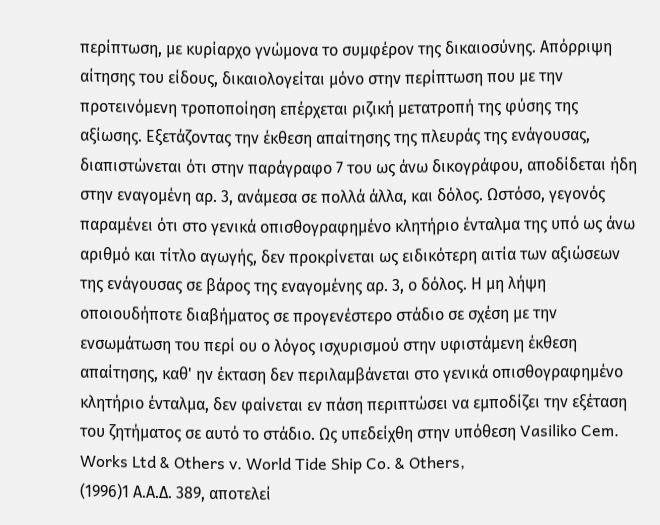περίπτωση, με κυρίαρχο γνώμονα το συμφέρον της δικαιοσύνης. Απόρριψη αίτησης του είδους, δικαιολογείται μόνο στην περίπτωση που με την προτεινόμενη τροποποίηση επέρχεται ριζική μετατροπή της φύσης της αξίωσης. Εξετάζοντας την έκθεση απαίτησης της πλευράς της ενάγουσας, διαπιστώνεται ότι στην παράγραφο 7 του ως άνω δικογράφου, αποδίδεται ήδη στην εναγομένη αρ. 3, ανάμεσα σε πολλά άλλα, και δόλος. Ωστόσο, γεγονός παραμένει ότι στο γενικά οπισθογραφημένο κλητήριο ένταλμα της υπό ως άνω αριθμό και τίτλο αγωγής, δεν προκρίνεται ως ειδικότερη αιτία των αξιώσεων της ενάγουσας σε βάρος της εναγομένης αρ. 3, ο δόλος. Η μη λήψη οποιουδήποτε διαβήματος σε προγενέστερο στάδιο σε σχέση με την ενσωμάτωση του περί ου ο λόγος ισχυρισμού στην υφιστάμενη έκθεση απαίτησης, καθ' ην έκταση δεν περιλαμβάνεται στο γενικά οπισθογραφημένο κλητήριο ένταλμα, δεν φαίνεται εν πάση περιπτώσει να εμποδίζει την εξέταση του ζητήματος σε αυτό το στάδιο. Ως υπεδείχθη στην υπόθεση Vasiliko Cem. Works Ltd & Others v. World Tide Ship Co. & Others,
(1996)1 Α.Α.Δ. 389, αποτελεί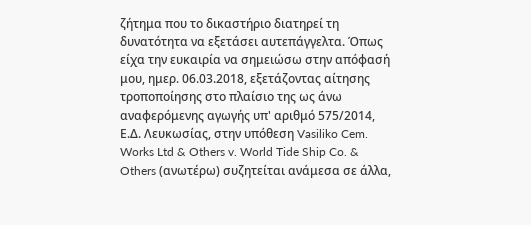ζήτημα που το δικαστήριο διατηρεί τη δυνατότητα να εξετάσει αυτεπάγγελτα. Όπως είχα την ευκαιρία να σημειώσω στην απόφασή μου, ημερ. 06.03.2018, εξετάζοντας αίτησης τροποποίησης στο πλαίσιο της ως άνω αναφερόμενης αγωγής υπ' αριθμό 575/2014, Ε.Δ. Λευκωσίας, στην υπόθεση Vasiliko Cem. Works Ltd & Others v. World Tide Ship Co. & Others (ανωτέρω) συζητείται ανάμεσα σε άλλα,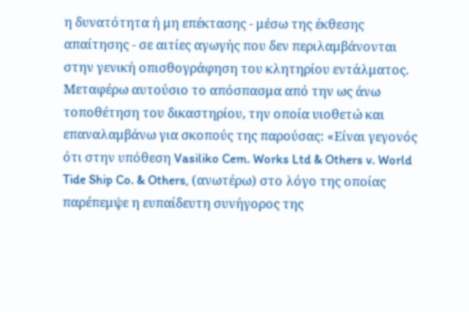η δυνατότητα ή μη επέκτασης - μέσω της έκθεσης απαίτησης - σε αιτίες αγωγής που δεν περιλαμβάνονται στην γενική οπισθογράφηση του κλητηρίου εντάλματος. Μεταφέρω αυτούσιο το απόσπασμα από την ως άνω τοποθέτηση του δικαστηρίου, την οποία υιοθετώ και επαναλαμβάνω για σκοπούς της παρούσας: «Είναι γεγονός ότι στην υπόθεση Vasiliko Cem. Works Ltd & Others v. World Tide Ship Co. & Others, (ανωτέρω) στο λόγο της οποίας παρέπεμψε η ευπαίδευτη συνήγορος της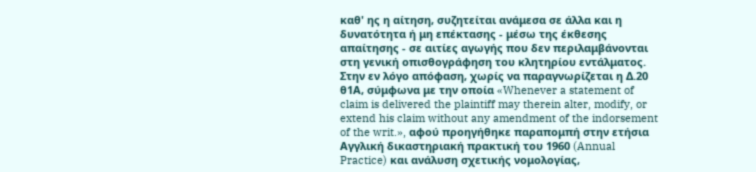καθ' ης η αίτηση, συζητείται ανάμεσα σε άλλα και η δυνατότητα ή μη επέκτασης - μέσω της έκθεσης απαίτησης - σε αιτίες αγωγής που δεν περιλαμβάνονται στη γενική οπισθογράφηση του κλητηρίου εντάλματος. Στην εν λόγο απόφαση, χωρίς να παραγνωρίζεται η Δ.20 θ1Α, σύμφωνα με την οποία «Whenever a statement of claim is delivered the plaintiff may therein alter, modify, or extend his claim without any amendment of the indorsement of the writ.», αφού προηγήθηκε παραπομπή στην ετήσια Αγγλική δικαστηριακή πρακτική του 1960 (Annual Practice) και ανάλυση σχετικής νομολογίας,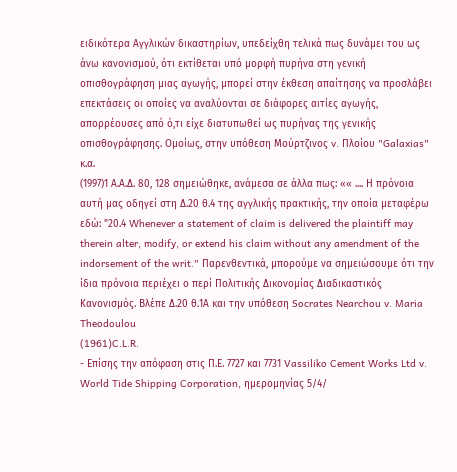ειδικότερα Αγγλικών δικαστηρίων, υπεδείχθη τελικά πως δυνάμει του ως άνω κανονισμού, ότι εκτίθεται υπό μορφή πυρήνα στη γενική οπισθογράφηση μιας αγωγής, μπορεί στην έκθεση απαίτησης να προσλάβει επεκτάσεις οι οποίες να αναλύονται σε διάφορες αιτίες αγωγής, απορρέουσες από ό,τι είχε διατυπωθεί ως πυρήνας της γενικής οπισθογράφησης. Ομοίως, στην υπόθεση Μούρτζινος v. Πλοίου "Galaxias" κ.α.
(1997)1 Α.Α.Δ. 80, 128 σημειώθηκε, ανάμεσα σε άλλα πως: «« .... Η πρόνοια αυτή μας οδηγεί στη Δ.20 θ.4 της αγγλικής πρακτικής, την οποία μεταφέρω εδώ: "20.4 Whenever a statement of claim is delivered the plaintiff may therein alter, modify, or extend his claim without any amendment of the indorsement of the writ." Παρενθεντικά, μπορούμε να σημειώσουμε ότι την ίδια πρόνοια περιέχει ο περί Πολιτικής Δικονομίας Διαδικαστικός Κανονισμός. Βλέπε Δ.20 θ.1Α και την υπόθεση Socrates Nearchou v. Maria Theodoulou
(1961)C.L.R.
- Επίσης την απόφαση στις Π.Ε. 7727 και 7731 Vassiliko Cement Works Ltd v. World Tide Shipping Corporation, ημερομηνίας 5/4/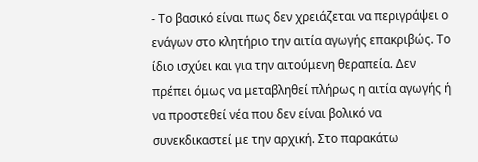- Το βασικό είναι πως δεν χρειάζεται να περιγράψει ο ενάγων στο κλητήριο την αιτία αγωγής επακριβώς. Το ίδιο ισχύει και για την αιτούμενη θεραπεία. Δεν πρέπει όμως να μεταβληθεί πλήρως η αιτία αγωγής ή να προστεθεί νέα που δεν είναι βολικό να συνεκδικαστεί με την αρχική. Στο παρακάτω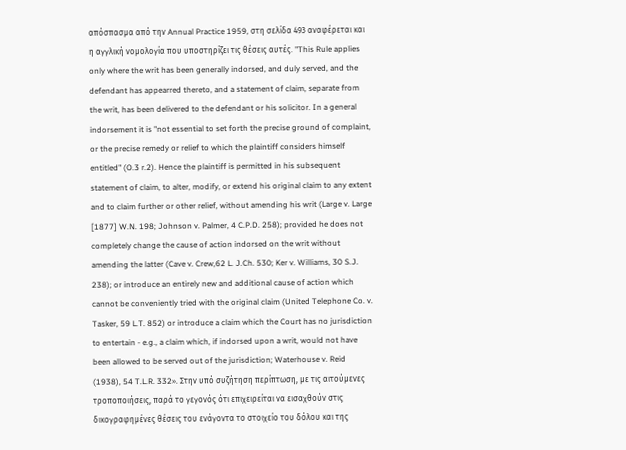απόσπασμα από την Annual Practice 1959, στη σελίδα 493 αναφέρεται και η αγγλική νομολογία που υποστηρίζει τις θέσεις αυτές. "This Rule applies only where the writ has been generally indorsed, and duly served, and the defendant has appearred thereto, and a statement of claim, separate from the writ, has been delivered to the defendant or his solicitor. In a general indorsement it is "not essential to set forth the precise ground of complaint, or the precise remedy or relief to which the plaintiff considers himself entitled" (O.3 r.2). Hence the plaintiff is permitted in his subsequent statement of claim, to alter, modify, or extend his original claim to any extent and to claim further or other relief, without amending his writ (Large v. Large [1877] W.N. 198; Johnson v. Palmer, 4 C.P.D. 258); provided he does not completely change the cause of action indorsed on the writ without amending the latter (Cave v. Crew,62 L. J.Ch. 530; Ker v. Williams, 30 S.J. 238); or introduce an entirely new and additional cause of action which cannot be conveniently tried with the original claim (United Telephone Co. v. Tasker, 59 L.T. 852) or introduce a claim which the Court has no jurisdiction to entertain - e.g., a claim which, if indorsed upon a writ, would not have been allowed to be served out of the jurisdiction; Waterhouse v. Reid
(1938), 54 T.L.R. 332». Στην υπό συζήτηση περίπτωση, με τις αιτούμενες τροποποιήσεις, παρά το γεγονός ότι επιχειρείται να εισαχθούν στις δικογραφημένες θέσεις του ενάγοντα το στοιχείο του δόλου και της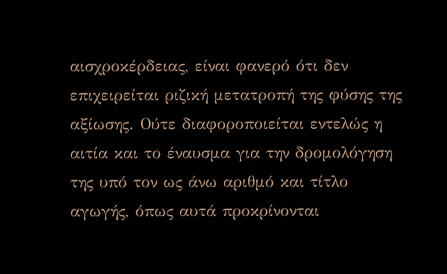αισχροκέρδειας, είναι φανερό ότι δεν επιχειρείται ριζική μετατροπή της φύσης της αξίωσης. Ούτε διαφοροποιείται εντελώς η αιτία και το έναυσμα για την δρομολόγηση της υπό τον ως άνω αριθμό και τίτλο αγωγής, όπως αυτά προκρίνονται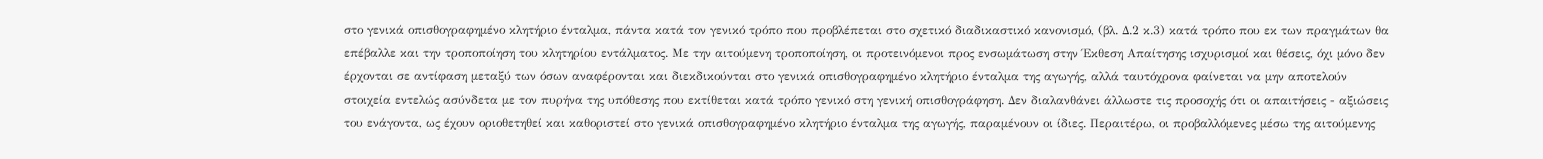στο γενικά οπισθογραφημένο κλητήριο ένταλμα, πάντα κατά τον γενικό τρόπο που προβλέπεται στο σχετικό διαδικαστικό κανονισμό, (βλ. Δ.2 κ.3) κατά τρόπο που εκ των πραγμάτων θα επέβαλλε και την τροποποίηση του κλητηρίου εντάλματος. Με την αιτούμενη τροποποίηση, οι προτεινόμενοι προς ενσωμάτωση στην Έκθεση Απαίτησης ισχυρισμοί και θέσεις, όχι μόνο δεν έρχονται σε αντίφαση μεταξύ των όσων αναφέρονται και διεκδικούνται στο γενικά οπισθογραφημένο κλητήριο ένταλμα της αγωγής, αλλά ταυτόχρονα φαίνεται να μην αποτελούν στοιχεία εντελώς ασύνδετα με τον πυρήνα της υπόθεσης που εκτίθεται κατά τρόπο γενικό στη γενική οπισθογράφηση. Δεν διαλανθάνει άλλωστε τις προσοχής ότι οι απαιτήσεις - αξιώσεις του ενάγοντα, ως έχουν οριοθετηθεί και καθοριστεί στο γενικά οπισθογραφημένο κλητήριο ένταλμα της αγωγής, παραμένουν οι ίδιες. Περαιτέρω, οι προβαλλόμενες μέσω της αιτούμενης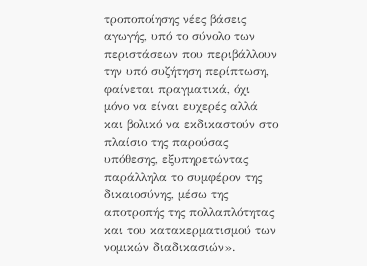τροποποίησης νέες βάσεις αγωγής, υπό το σύνολο των περιστάσεων που περιβάλλουν την υπό συζήτηση περίπτωση, φαίνεται πραγματικά, όχι μόνο να είναι ευχερές αλλά και βολικό να εκδικαστούν στο πλαίσιο της παρούσας υπόθεσης, εξυπηρετώντας παράλληλα το συμφέρον της δικαιοσύνης, μέσω της αποτροπής της πολλαπλότητας και του κατακερματισμού των νομικών διαδικασιών».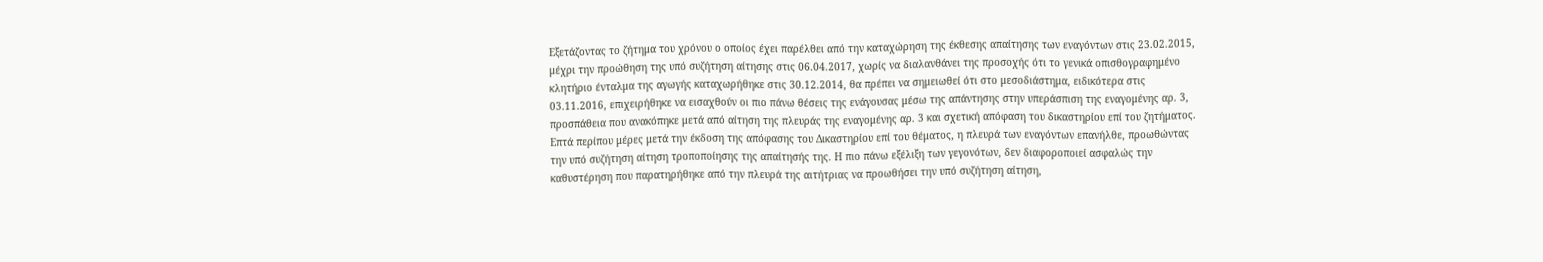Εξετάζοντας το ζήτημα του χρόνου ο οποίος έχει παρέλθει από την καταχώρηση της έκθεσης απαίτησης των εναγόντων στις 23.02.2015, μέχρι την προώθηση της υπό συζήτηση αίτησης στις 06.04.2017, χωρίς να διαλανθάνει της προσοχής ότι το γενικά οπισθογραφημένο κλητήριο ένταλμα της αγωγής καταχωρήθηκε στις 30.12.2014, θα πρέπει να σημειωθεί ότι στο μεσοδιάστημα, ειδικότερα στις 03.11.2016, επιχειρήθηκε να εισαχθούν οι πιο πάνω θέσεις της ενάγουσας μέσω της απάντησης στην υπεράσπιση της εναγομένης αρ. 3, προσπάθεια που ανακόπηκε μετά από αίτηση της πλευράς της εναγομένης αρ. 3 και σχετική απόφαση του δικαστηρίου επί του ζητήματος. Επτά περίπου μέρες μετά την έκδοση της απόφασης του Δικαστηρίου επί του θέματος, η πλευρά των εναγόντων επανήλθε, προωθώντας την υπό συζήτηση αίτηση τροποποίησης της απαίτησής της. Η πιο πάνω εξέλιξη των γεγονότων, δεν διαφοροποιεί ασφαλώς την καθυστέρηση που παρατηρήθηκε από την πλευρά της αιτήτριας να προωθήσει την υπό συζήτηση αίτηση,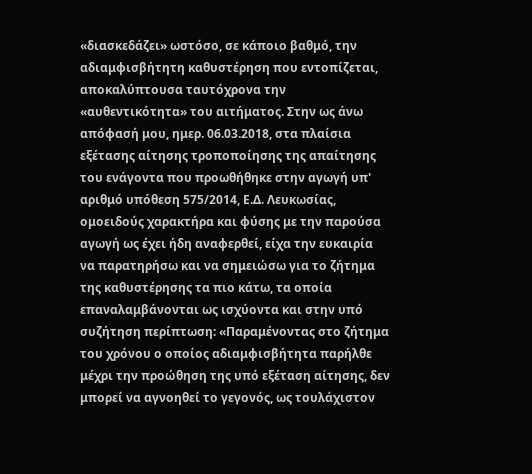«διασκεδάζει» ωστόσο, σε κάποιο βαθμό, την αδιαμφισβήτητη καθυστέρηση που εντοπίζεται, αποκαλύπτουσα ταυτόχρονα την «αυθεντικότητα» του αιτήματος. Στην ως άνω απόφασή μου, ημερ. 06.03.2018, στα πλαίσια εξέτασης αίτησης τροποποίησης της απαίτησης του ενάγοντα που προωθήθηκε στην αγωγή υπ' αριθμό υπόθεση 575/2014, Ε.Δ. Λευκωσίας, ομοειδούς χαρακτήρα και φύσης με την παρούσα αγωγή ως έχει ήδη αναφερθεί, είχα την ευκαιρία να παρατηρήσω και να σημειώσω για το ζήτημα της καθυστέρησης τα πιο κάτω, τα οποία επαναλαμβάνονται ως ισχύοντα και στην υπό συζήτηση περίπτωση: «Παραμένοντας στο ζήτημα του χρόνου ο οποίος αδιαμφισβήτητα παρήλθε μέχρι την προώθηση της υπό εξέταση αίτησης, δεν μπορεί να αγνοηθεί το γεγονός, ως τουλάχιστον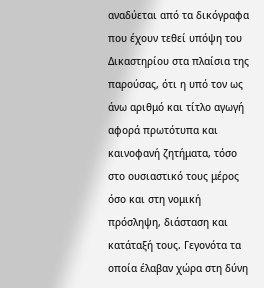αναδύεται από τα δικόγραφα που έχουν τεθεί υπόψη του Δικαστηρίου στα πλαίσια της παρούσας, ότι η υπό τον ως άνω αριθμό και τίτλο αγωγή αφορά πρωτότυπα και καινοφανή ζητήματα, τόσο στο ουσιαστικό τους μέρος όσο και στη νομική πρόσληψη, διάσταση και κατάταξή τους. Γεγονότα τα οποία έλαβαν χώρα στη δύνη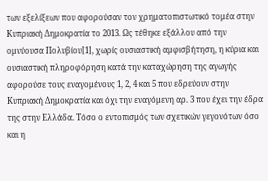των εξελίξεων που αφορούσαν τον χρηματοπιστωτικό τομέα στην Κυπριακή Δημοκρατία το 2013. Ως τέθηκε εξάλλου από την ομνύουσα Πολυβίου[1], χωρίς ουσιαστική αμφισβήτηση, η κύρια και ουσιαστική πληροφόρηση κατά την καταχώρηση της αγωγής αφορούσε τους εναγομένους 1, 2, 4 και 5 που εδρεύουν στην Κυπριακή Δημοκρατία και όχι την εναγόμενη αρ. 3 που έχει την έδρα της στην Ελλάδα. Τόσο ο εντοπισμός των σχετικών γεγονότων όσο και η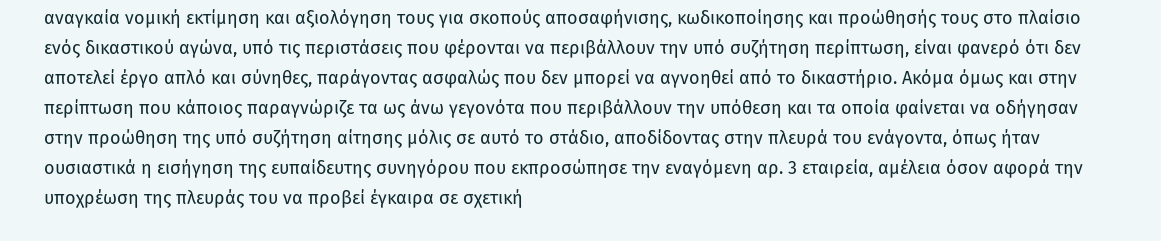αναγκαία νομική εκτίμηση και αξιολόγηση τους για σκοπούς αποσαφήνισης, κωδικοποίησης και προώθησής τους στο πλαίσιο ενός δικαστικού αγώνα, υπό τις περιστάσεις που φέρονται να περιβάλλουν την υπό συζήτηση περίπτωση, είναι φανερό ότι δεν αποτελεί έργο απλό και σύνηθες, παράγοντας ασφαλώς που δεν μπορεί να αγνοηθεί από το δικαστήριο. Ακόμα όμως και στην περίπτωση που κάποιος παραγνώριζε τα ως άνω γεγονότα που περιβάλλουν την υπόθεση και τα οποία φαίνεται να οδήγησαν στην προώθηση της υπό συζήτηση αίτησης μόλις σε αυτό το στάδιο, αποδίδοντας στην πλευρά του ενάγοντα, όπως ήταν ουσιαστικά η εισήγηση της ευπαίδευτης συνηγόρου που εκπροσώπησε την εναγόμενη αρ. 3 εταιρεία, αμέλεια όσον αφορά την υποχρέωση της πλευράς του να προβεί έγκαιρα σε σχετική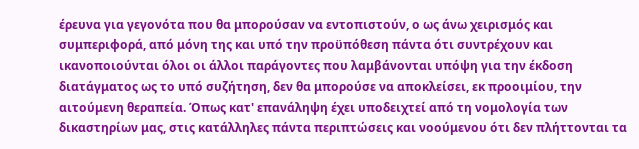έρευνα για γεγονότα που θα μπορούσαν να εντοπιστούν, ο ως άνω χειρισμός και συμπεριφορά, από μόνη της και υπό την προϋπόθεση πάντα ότι συντρέχουν και ικανοποιούνται όλοι οι άλλοι παράγοντες που λαμβάνονται υπόψη για την έκδοση διατάγματος ως το υπό συζήτηση, δεν θα μπορούσε να αποκλείσει, εκ προοιμίου, την αιτούμενη θεραπεία. Όπως κατ' επανάληψη έχει υποδειχτεί από τη νομολογία των δικαστηρίων μας, στις κατάλληλες πάντα περιπτώσεις και νοούμενου ότι δεν πλήττονται τα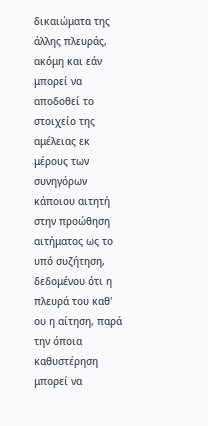δικαιώματα της άλλης πλευράς, ακόμη και εάν μπορεί να αποδοθεί το στοιχείο της αμέλειας εκ μέρους των συνηγόρων κάποιου αιτητή στην προώθηση αιτήματος ως το υπό συζήτηση, δεδομένου ότι η πλευρά του καθ' ου η αίτηση, παρά την όποια καθυστέρηση μπορεί να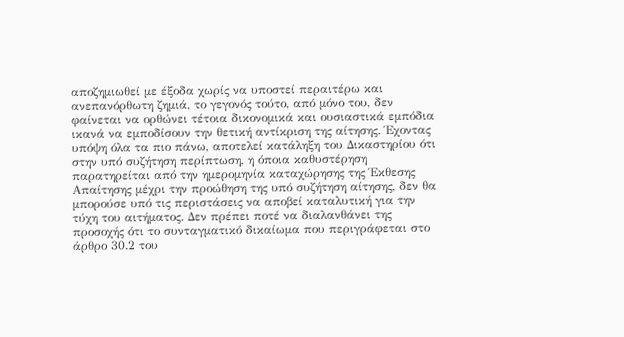αποζημιωθεί με έξοδα χωρίς να υποστεί περαιτέρω και ανεπανόρθωτη ζημιά, το γεγονός τούτο, από μόνο του, δεν φαίνεται να ορθώνει τέτοια δικονομικά και ουσιαστικά εμπόδια ικανά να εμποδίσουν την θετική αντίκριση της αίτησης. Έχοντας υπόψη όλα τα πιο πάνω, αποτελεί κατάληξη του Δικαστηρίου ότι στην υπό συζήτηση περίπτωση, η όποια καθυστέρηση παρατηρείται από την ημερομηνία καταχώρησης της Έκθεσης Απαίτησης μέχρι την προώθηση της υπό συζήτηση αίτησης, δεν θα μπορούσε υπό τις περιστάσεις να αποβεί καταλυτική για την τύχη του αιτήματος. Δεν πρέπει ποτέ να διαλανθάνει της προσοχής ότι το συνταγματικό δικαίωμα που περιγράφεται στο άρθρο 30.2 του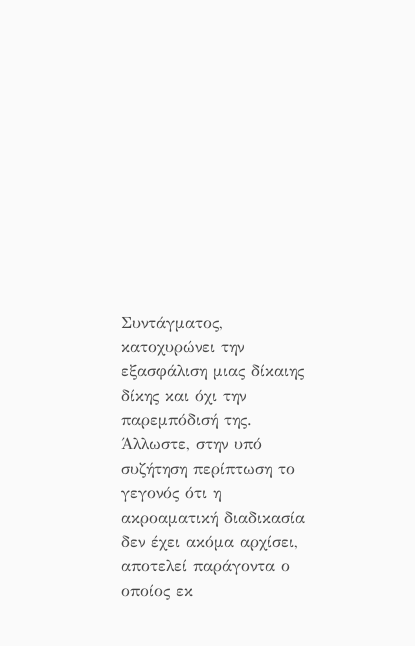Συντάγματος, κατοχυρώνει την εξασφάλιση μιας δίκαιης δίκης και όχι την παρεμπόδισή της. Άλλωστε, στην υπό συζήτηση περίπτωση το γεγονός ότι η ακροαματική διαδικασία δεν έχει ακόμα αρχίσει, αποτελεί παράγοντα ο οποίος εκ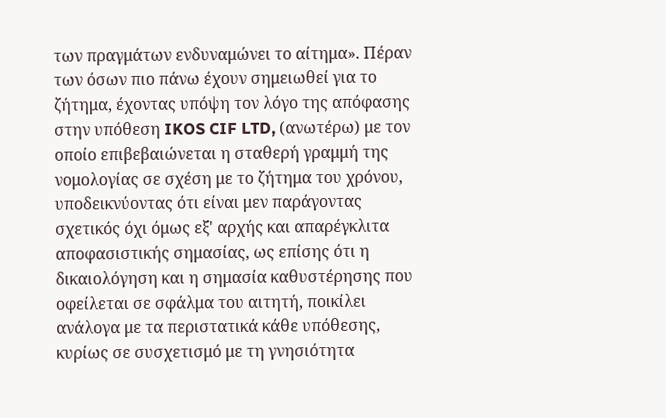των πραγμάτων ενδυναμώνει το αίτημα». Πέραν των όσων πιο πάνω έχουν σημειωθεί για το ζήτημα, έχοντας υπόψη τον λόγο της απόφασης στην υπόθεση IKOS CIF LTD, (ανωτέρω) με τον οποίο επιβεβαιώνεται η σταθερή γραμμή της νομολογίας σε σχέση με το ζήτημα του χρόνου, υποδεικνύοντας ότι είναι μεν παράγοντας σχετικός όχι όμως εξ' αρχής και απαρέγκλιτα αποφασιστικής σημασίας, ως επίσης ότι η δικαιολόγηση και η σημασία καθυστέρησης που οφείλεται σε σφάλμα του αιτητή, ποικίλει ανάλογα με τα περιστατικά κάθε υπόθεσης, κυρίως σε συσχετισμό με τη γνησιότητα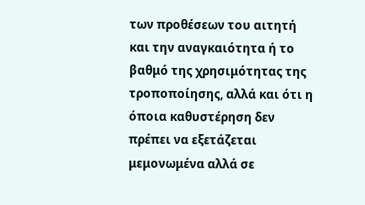των προθέσεων του αιτητή και την αναγκαιότητα ή το βαθμό της χρησιμότητας της τροποποίησης, αλλά και ότι η όποια καθυστέρηση δεν πρέπει να εξετάζεται μεμονωμένα αλλά σε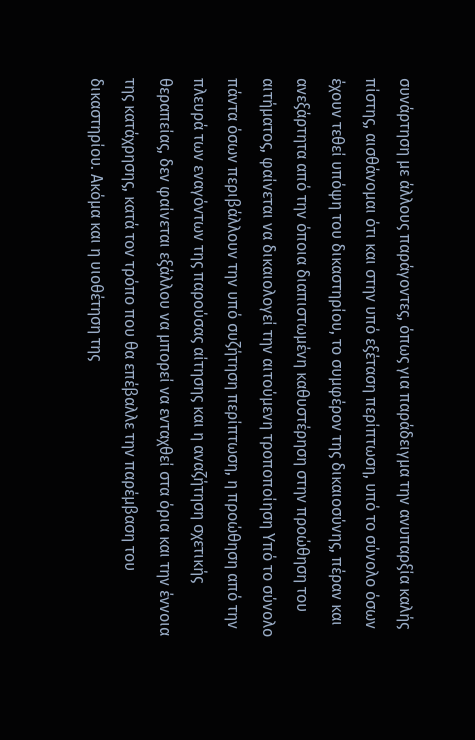συνάρτηση με άλλους παράγοντες, όπως για παράδειγμα την ανυπαρξία καλής πίστης, αισθάνομαι ότι και στην υπό εξέταση περίπτωση, υπό το σύνολο όσων έχουν τεθεί υπόψη του δικαστηρίου, το συμφέρον της δικαιοσύνης, πέραν και ανεξάρτητα από την όποια διαπιστωμένη καθυστέρηση στην προώθηση του αιτήματος, φαίνεται να δικαιολογεί την αιτούμενη τροποποίηση Υπό το σύνολο πάντα όσων περιβάλλουν την υπό συζήτηση περίπτωση, η προώθηση από την πλευρά των εναγόντων της παρούσας αίτησης και η αναζήτηση σχετικής θεραπείας, δεν φαίνεται εξάλλου να μπορεί να ενταχθεί στα όρια και την έννοια της κατάχρησης, κατά τον τρόπο που θα επέβαλλε την παρέμβαση του δικαστηρίου. Ακόμα και η υιοθέτηση της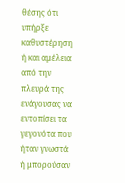θέσης ότι υπήρξε καθυστέρηση ή και αμέλεια από την πλευρά της ενάγουσας να εντοπίσει τα γεγονότα που ήταν γνωστά ή μπορούσαν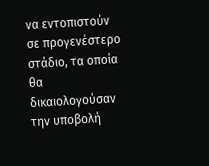να εντοπιστούν σε προγενέστερο στάδιο, τα οποία θα δικαιολογούσαν την υποβολή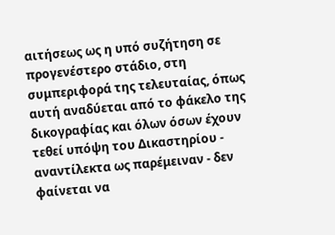αιτήσεως ως η υπό συζήτηση σε προγενέστερο στάδιο, στη συμπεριφορά της τελευταίας, όπως αυτή αναδύεται από το φάκελο της δικογραφίας και όλων όσων έχουν τεθεί υπόψη του Δικαστηρίου - αναντίλεκτα ως παρέμειναν - δεν φαίνεται να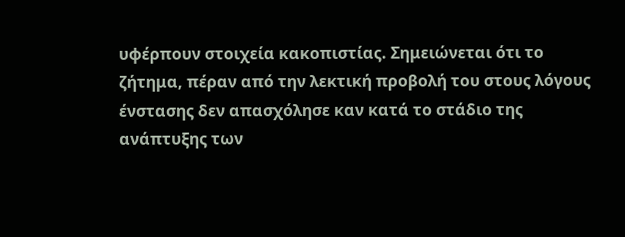υφέρπουν στοιχεία κακοπιστίας. Σημειώνεται ότι το ζήτημα, πέραν από την λεκτική προβολή του στους λόγους ένστασης δεν απασχόλησε καν κατά το στάδιο της ανάπτυξης των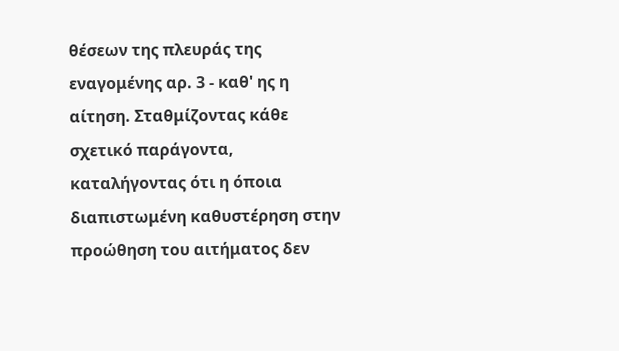θέσεων της πλευράς της εναγομένης αρ. 3 - καθ' ης η αίτηση. Σταθμίζοντας κάθε σχετικό παράγοντα, καταλήγοντας ότι η όποια διαπιστωμένη καθυστέρηση στην προώθηση του αιτήματος δεν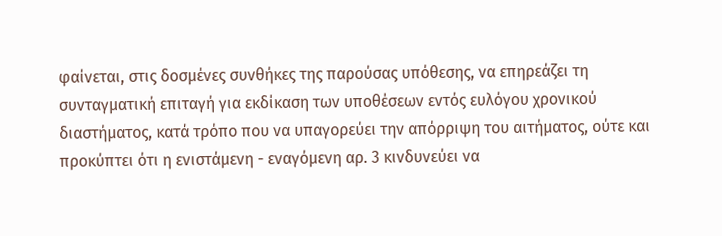φαίνεται, στις δοσμένες συνθήκες της παρούσας υπόθεσης, να επηρεάζει τη συνταγματική επιταγή για εκδίκαση των υποθέσεων εντός ευλόγου χρονικού διαστήματος, κατά τρόπο που να υπαγορεύει την απόρριψη του αιτήματος, ούτε και προκύπτει ότι η ενιστάμενη - εναγόμενη αρ. 3 κινδυνεύει να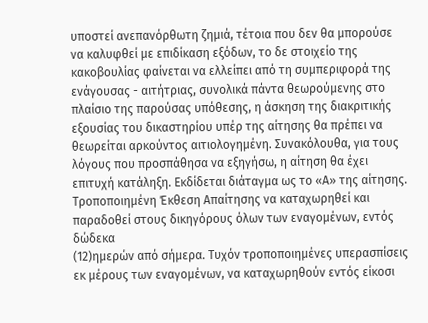υποστεί ανεπανόρθωτη ζημιά, τέτοια που δεν θα μπορούσε να καλυφθεί με επιδίκαση εξόδων, το δε στοιχείο της κακοβουλίας φαίνεται να ελλείπει από τη συμπεριφορά της ενάγουσας - αιτήτριας, συνολικά πάντα θεωρούμενης στο πλαίσιο της παρούσας υπόθεσης, η άσκηση της διακριτικής εξουσίας του δικαστηρίου υπέρ της αίτησης θα πρέπει να θεωρείται αρκούντος αιτιολογημένη. Συνακόλουθα, για τους λόγους που προσπάθησα να εξηγήσω, η αίτηση θα έχει επιτυχή κατάληξη. Εκδίδεται διάταγμα ως το «Α» της αίτησης. Τροποποιημένη Έκθεση Απαίτησης να καταχωρηθεί και παραδοθεί στους δικηγόρους όλων των εναγομένων, εντός δώδεκα
(12)ημερών από σήμερα. Τυχόν τροποποιημένες υπερασπίσεις εκ μέρους των εναγομένων, να καταχωρηθούν εντός είκοσι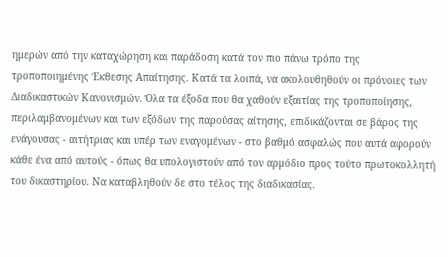ημερών από την καταχώρηση και παράδοση κατά τον πιο πάνω τρόπο της τροποποιημένης Έκθεσης Απαίτησης. Κατά τα λοιπά, να ακολουθηθούν οι πρόνοιες των Διαδικαστικών Κανονισμών. Όλα τα έξοδα που θα χαθούν εξαιτίας της τροποποίησης, περιλαμβανομένων και των εξόδων της παρούσας αίτησης, επιδικάζονται σε βάρος της ενάγουσας - αιτήτριας και υπέρ των εναγομένων - στο βαθμό ασφαλώς που αυτά αφορούν κάθε ένα από αυτούς - όπως θα υπολογιστούν από τον αρμόδιο προς τούτο πρωτοκολλητή του δικαστηρίου. Να καταβληθούν δε στο τέλος της διαδικασίας.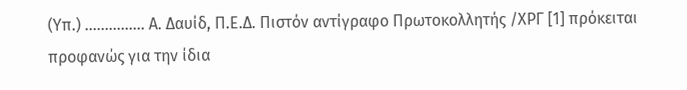(Υπ.) ............... Α. Δαυίδ, Π.Ε.Δ. Πιστόν αντίγραφο Πρωτοκολλητής /ΧΡΓ [1] πρόκειται προφανώς για την ίδια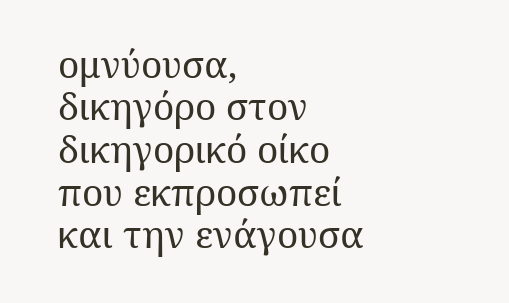ομνύουσα, δικηγόρο στον δικηγορικό οίκο που εκπροσωπεί και την ενάγουσα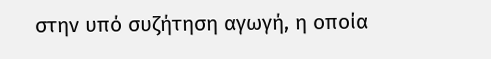στην υπό συζήτηση αγωγή, η οποία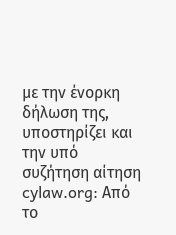με την ένορκη δήλωση της, υποστηρίζει και την υπό συζήτηση αίτηση cylaw.org: Από το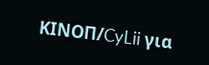ΚΙΝOΠ/CyLii για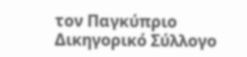τον Παγκύπριο Δικηγορικό Σύλλογο